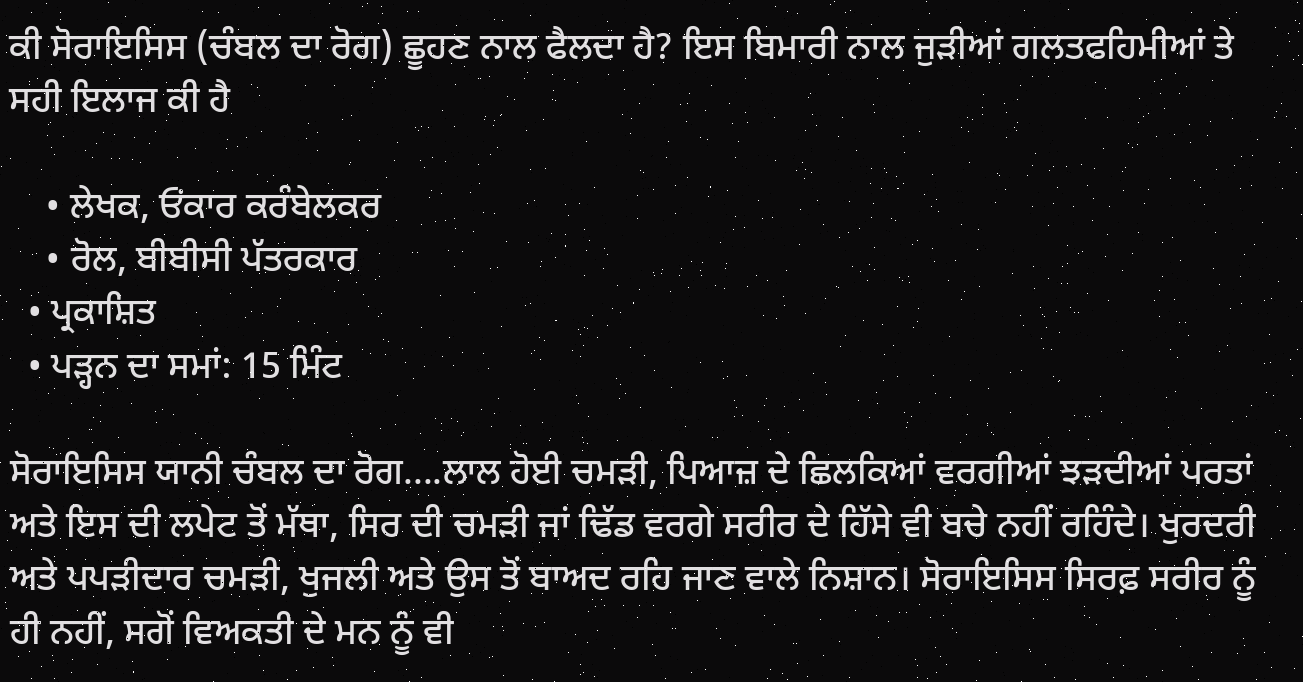ਕੀ ਸੋਰਾਇਸਿਸ (ਚੰਬਲ ਦਾ ਰੋਗ) ਛੂਹਣ ਨਾਲ ਫੈਲਦਾ ਹੈ? ਇਸ ਬਿਮਾਰੀ ਨਾਲ ਜੁੜੀਆਂ ਗਲਤਫਹਿਮੀਆਂ ਤੇ ਸਹੀ ਇਲਾਜ ਕੀ ਹੈ

    • ਲੇਖਕ, ਓਂਕਾਰ ਕਰੰਬੇਲਕਰ
    • ਰੋਲ, ਬੀਬੀਸੀ ਪੱਤਰਕਾਰ
  • ਪ੍ਰਕਾਸ਼ਿਤ
  • ਪੜ੍ਹਨ ਦਾ ਸਮਾਂ: 15 ਮਿੰਟ

ਸੋਰਾਇਸਿਸ ਯਾਨੀ ਚੰਬਲ ਦਾ ਰੋਗ....ਲਾਲ ਹੋਈ ਚਮੜੀ, ਪਿਆਜ਼ ਦੇ ਛਿਲਕਿਆਂ ਵਰਗੀਆਂ ਝੜਦੀਆਂ ਪਰਤਾਂ ਅਤੇ ਇਸ ਦੀ ਲਪੇਟ ਤੋਂ ਮੱਥਾ, ਸਿਰ ਦੀ ਚਮੜੀ ਜਾਂ ਢਿੱਡ ਵਰਗੇ ਸਰੀਰ ਦੇ ਹਿੱਸੇ ਵੀ ਬਚੇ ਨਹੀਂ ਰਹਿੰਦੇ। ਖੁਰਦਰੀ ਅਤੇ ਪਪੜੀਦਾਰ ਚਮੜੀ, ਖੁਜਲੀ ਅਤੇ ਉਸ ਤੋਂ ਬਾਅਦ ਰਹਿ ਜਾਣ ਵਾਲੇ ਨਿਸ਼ਾਨ। ਸੋਰਾਇਸਿਸ ਸਿਰਫ਼ ਸਰੀਰ ਨੂੰ ਹੀ ਨਹੀਂ, ਸਗੋਂ ਵਿਅਕਤੀ ਦੇ ਮਨ ਨੂੰ ਵੀ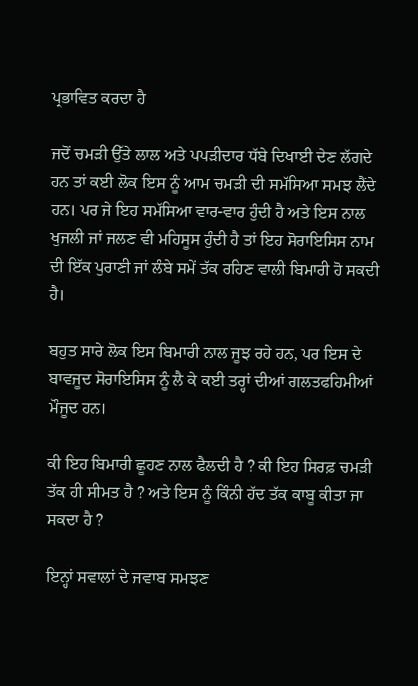ਪ੍ਰਭਾਵਿਤ ਕਰਦਾ ਹੈ

ਜਦੋਂ ਚਮੜੀ ਉੱਤੇ ਲਾਲ ਅਤੇ ਪਪੜੀਦਾਰ ਧੱਬੇ ਦਿਖਾਈ ਦੇਣ ਲੱਗਦੇ ਹਨ ਤਾਂ ਕਈ ਲੋਕ ਇਸ ਨੂੰ ਆਮ ਚਮੜੀ ਦੀ ਸਮੱਸਿਆ ਸਮਝ ਲੈਂਦੇ ਹਨ। ਪਰ ਜੇ ਇਹ ਸਮੱਸਿਆ ਵਾਰ-ਵਾਰ ਹੁੰਦੀ ਹੈ ਅਤੇ ਇਸ ਨਾਲ ਖੁਜਲੀ ਜਾਂ ਜਲਣ ਵੀ ਮਹਿਸੂਸ ਹੁੰਦੀ ਹੈ ਤਾਂ ਇਹ ਸੋਰਾਇਸਿਸ ਨਾਮ ਦੀ ਇੱਕ ਪੁਰਾਣੀ ਜਾਂ ਲੰਬੇ ਸਮੇਂ ਤੱਕ ਰਹਿਣ ਵਾਲੀ ਬਿਮਾਰੀ ਹੋ ਸਕਦੀ ਹੈ।

ਬਹੁਤ ਸਾਰੇ ਲੋਕ ਇਸ ਬਿਮਾਰੀ ਨਾਲ ਜੂਝ ਰਹੇ ਹਨ, ਪਰ ਇਸ ਦੇ ਬਾਵਜੂਦ ਸੋਰਾਇਸਿਸ ਨੂੰ ਲੈ ਕੇ ਕਈ ਤਰ੍ਹਾਂ ਦੀਆਂ ਗਲਤਫਹਿਮੀਆਂ ਮੌਜੂਦ ਹਨ।

ਕੀ ਇਹ ਬਿਮਾਰੀ ਛੂਹਣ ਨਾਲ ਫੈਲਦੀ ਹੈ ? ਕੀ ਇਹ ਸਿਰਫ਼ ਚਮੜੀ ਤੱਕ ਹੀ ਸੀਮਤ ਹੈ ? ਅਤੇ ਇਸ ਨੂੰ ਕਿੰਨੀ ਹੱਦ ਤੱਕ ਕਾਬੂ ਕੀਤਾ ਜਾ ਸਕਦਾ ਹੈ ?

ਇਨ੍ਹਾਂ ਸਵਾਲਾਂ ਦੇ ਜਵਾਬ ਸਮਝਣ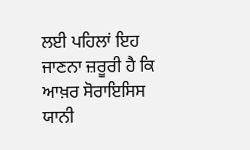ਲਈ ਪਹਿਲਾਂ ਇਹ ਜਾਣਨਾ ਜ਼ਰੂਰੀ ਹੈ ਕਿ ਆਖ਼ਰ ਸੋਰਾਇਸਿਸ ਯਾਨੀ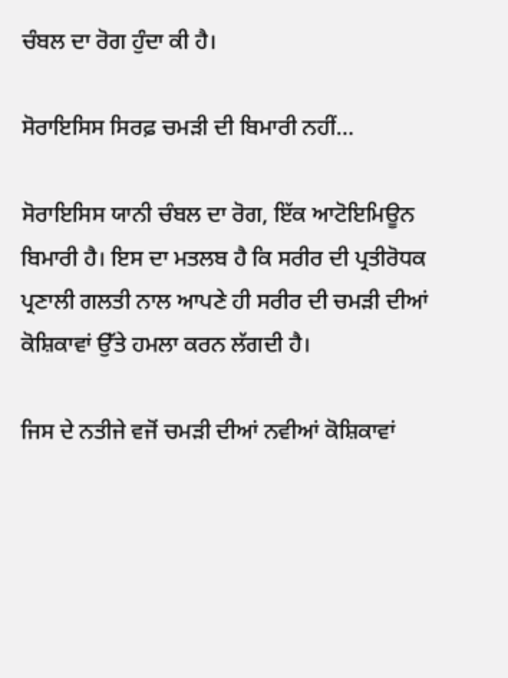ਚੰਬਲ ਦਾ ਰੋਗ ਹੁੰਦਾ ਕੀ ਹੈ।

ਸੋਰਾਇਸਿਸ ਸਿਰਫ਼ ਚਮੜੀ ਦੀ ਬਿਮਾਰੀ ਨਹੀਂ...

ਸੋਰਾਇਸਿਸ ਯਾਨੀ ਚੰਬਲ ਦਾ ਰੋਗ, ਇੱਕ ਆਟੋਇਮਿਊਨ ਬਿਮਾਰੀ ਹੈ। ਇਸ ਦਾ ਮਤਲਬ ਹੈ ਕਿ ਸਰੀਰ ਦੀ ਪ੍ਰਤੀਰੋਧਕ ਪ੍ਰਣਾਲੀ ਗਲਤੀ ਨਾਲ ਆਪਣੇ ਹੀ ਸਰੀਰ ਦੀ ਚਮੜੀ ਦੀਆਂ ਕੋਸ਼ਿਕਾਵਾਂ ਉੱਤੇ ਹਮਲਾ ਕਰਨ ਲੱਗਦੀ ਹੈ।

ਜਿਸ ਦੇ ਨਤੀਜੇ ਵਜੋਂ ਚਮੜੀ ਦੀਆਂ ਨਵੀਆਂ ਕੋਸ਼ਿਕਾਵਾਂ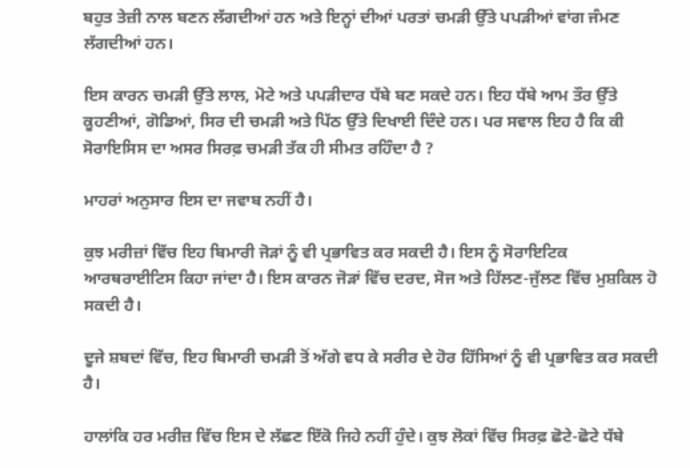ਬਹੁਤ ਤੇਜ਼ੀ ਨਾਲ ਬਣਨ ਲੱਗਦੀਆਂ ਹਨ ਅਤੇ ਇਨ੍ਹਾਂ ਦੀਆਂ ਪਰਤਾਂ ਚਮੜੀ ਉੱਤੇ ਪਪੜੀਆਂ ਵਾਂਗ ਜੰਮਣ ਲੱਗਦੀਆਂ ਹਨ।

ਇਸ ਕਾਰਨ ਚਮੜੀ ਉੱਤੇ ਲਾਲ, ਮੋਟੇ ਅਤੇ ਪਪੜੀਦਾਰ ਧੱਬੇ ਬਣ ਸਕਦੇ ਹਨ। ਇਹ ਧੱਬੇ ਆਮ ਤੌਰ ਉੱਤੇ ਕੂਹਣੀਆਂ, ਗੋਡਿਆਂ, ਸਿਰ ਦੀ ਚਮੜੀ ਅਤੇ ਪਿੱਠ ਉੱਤੇ ਦਿਖਾਈ ਦਿੰਦੇ ਹਨ। ਪਰ ਸਵਾਲ ਇਹ ਹੈ ਕਿ ਕੀ ਸੋਰਾਇਸਿਸ ਦਾ ਅਸਰ ਸਿਰਫ਼ ਚਮੜੀ ਤੱਕ ਹੀ ਸੀਮਤ ਰਹਿੰਦਾ ਹੈ ?

ਮਾਹਰਾਂ ਅਨੁਸਾਰ ਇਸ ਦਾ ਜਵਾਬ ਨਹੀਂ ਹੈ।

ਕੁਝ ਮਰੀਜ਼ਾਂ ਵਿੱਚ ਇਹ ਬਿਮਾਰੀ ਜੋੜਾਂ ਨੂੰ ਵੀ ਪ੍ਰਭਾਵਿਤ ਕਰ ਸਕਦੀ ਹੈ। ਇਸ ਨੂੰ ਸੋਰਾਇਟਿਕ ਆਰਥਰਾਈਟਿਸ ਕਿਹਾ ਜਾਂਦਾ ਹੈ। ਇਸ ਕਾਰਨ ਜੋੜਾਂ ਵਿੱਚ ਦਰਦ, ਸੋਜ ਅਤੇ ਹਿੱਲਣ-ਜੁੱਲਣ ਵਿੱਚ ਮੁਸ਼ਕਿਲ ਹੋ ਸਕਦੀ ਹੈ।

ਦੂਜੇ ਸ਼ਬਦਾਂ ਵਿੱਚ, ਇਹ ਬਿਮਾਰੀ ਚਮੜੀ ਤੋਂ ਅੱਗੇ ਵਧ ਕੇ ਸਰੀਰ ਦੇ ਹੋਰ ਹਿੱਸਿਆਂ ਨੂੰ ਵੀ ਪ੍ਰਭਾਵਿਤ ਕਰ ਸਕਦੀ ਹੈ।

ਹਾਲਾਂਕਿ ਹਰ ਮਰੀਜ਼ ਵਿੱਚ ਇਸ ਦੇ ਲੱਛਣ ਇੱਕੋ ਜਿਹੇ ਨਹੀਂ ਹੁੰਦੇ। ਕੁਝ ਲੋਕਾਂ ਵਿੱਚ ਸਿਰਫ਼ ਛੋਟੇ-ਛੋਟੇ ਧੱਬੇ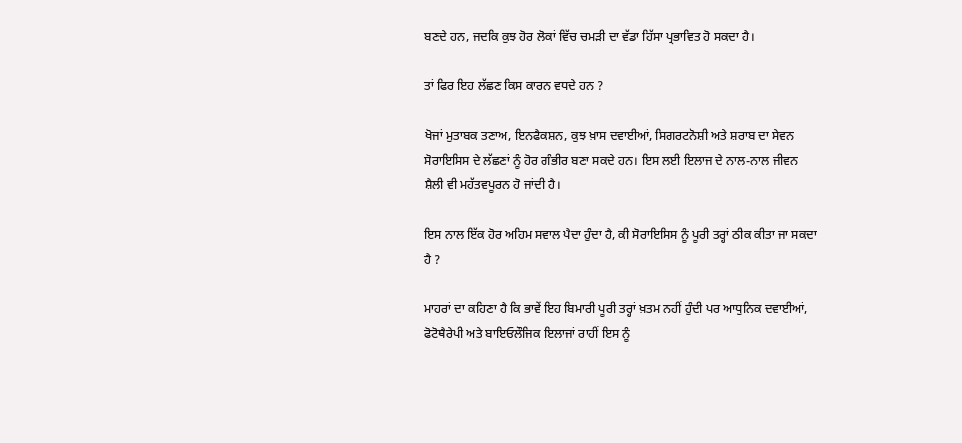ਬਣਦੇ ਹਨ, ਜਦਕਿ ਕੁਝ ਹੋਰ ਲੋਕਾਂ ਵਿੱਚ ਚਮੜੀ ਦਾ ਵੱਡਾ ਹਿੱਸਾ ਪ੍ਰਭਾਵਿਤ ਹੋ ਸਕਦਾ ਹੈ।

ਤਾਂ ਫਿਰ ਇਹ ਲੱਛਣ ਕਿਸ ਕਾਰਨ ਵਧਦੇ ਹਨ ?

ਖੋਜਾਂ ਮੁਤਾਬਕ ਤਣਾਅ, ਇਨਫੈਕਸ਼ਨ, ਕੁਝ ਖ਼ਾਸ ਦਵਾਈਆਂ, ਸਿਗਰਟਨੋਸ਼ੀ ਅਤੇ ਸ਼ਰਾਬ ਦਾ ਸੇਵਨ ਸੋਰਾਇਸਿਸ ਦੇ ਲੱਛਣਾਂ ਨੂੰ ਹੋਰ ਗੰਭੀਰ ਬਣਾ ਸਕਦੇ ਹਨ। ਇਸ ਲਈ ਇਲਾਜ ਦੇ ਨਾਲ-ਨਾਲ ਜੀਵਨ ਸ਼ੈਲੀ ਵੀ ਮਹੱਤਵਪੂਰਨ ਹੋ ਜਾਂਦੀ ਹੈ।

ਇਸ ਨਾਲ ਇੱਕ ਹੋਰ ਅਹਿਮ ਸਵਾਲ ਪੈਦਾ ਹੁੰਦਾ ਹੈ, ਕੀ ਸੋਰਾਇਸਿਸ ਨੂੰ ਪੂਰੀ ਤਰ੍ਹਾਂ ਠੀਕ ਕੀਤਾ ਜਾ ਸਕਦਾ ਹੈ ?

ਮਾਹਰਾਂ ਦਾ ਕਹਿਣਾ ਹੈ ਕਿ ਭਾਵੇਂ ਇਹ ਬਿਮਾਰੀ ਪੂਰੀ ਤਰ੍ਹਾਂ ਖ਼ਤਮ ਨਹੀਂ ਹੁੰਦੀ ਪਰ ਆਧੁਨਿਕ ਦਵਾਈਆਂ, ਫੋਟੋਥੈਰੇਪੀ ਅਤੇ ਬਾਇਓਲੌਜਿਕ ਇਲਾਜਾਂ ਰਾਹੀਂ ਇਸ ਨੂੰ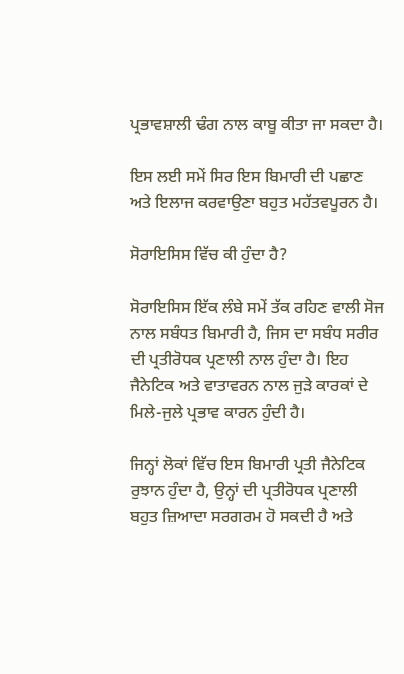ਪ੍ਰਭਾਵਸ਼ਾਲੀ ਢੰਗ ਨਾਲ ਕਾਬੂ ਕੀਤਾ ਜਾ ਸਕਦਾ ਹੈ।

ਇਸ ਲਈ ਸਮੇਂ ਸਿਰ ਇਸ ਬਿਮਾਰੀ ਦੀ ਪਛਾਣ ਅਤੇ ਇਲਾਜ ਕਰਵਾਉਣਾ ਬਹੁਤ ਮਹੱਤਵਪੂਰਨ ਹੈ।

ਸੋਰਾਇਸਿਸ ਵਿੱਚ ਕੀ ਹੁੰਦਾ ਹੈ?

ਸੋਰਾਇਸਿਸ ਇੱਕ ਲੰਬੇ ਸਮੇਂ ਤੱਕ ਰਹਿਣ ਵਾਲੀ ਸੋਜ ਨਾਲ ਸਬੰਧਤ ਬਿਮਾਰੀ ਹੈ, ਜਿਸ ਦਾ ਸਬੰਧ ਸਰੀਰ ਦੀ ਪ੍ਰਤੀਰੋਧਕ ਪ੍ਰਣਾਲੀ ਨਾਲ ਹੁੰਦਾ ਹੈ। ਇਹ ਜੈਨੇਟਿਕ ਅਤੇ ਵਾਤਾਵਰਨ ਨਾਲ ਜੁੜੇ ਕਾਰਕਾਂ ਦੇ ਮਿਲੇ-ਜੁਲੇ ਪ੍ਰਭਾਵ ਕਾਰਨ ਹੁੰਦੀ ਹੈ।

ਜਿਨ੍ਹਾਂ ਲੋਕਾਂ ਵਿੱਚ ਇਸ ਬਿਮਾਰੀ ਪ੍ਰਤੀ ਜੈਨੇਟਿਕ ਰੁਝਾਨ ਹੁੰਦਾ ਹੈ, ਉਨ੍ਹਾਂ ਦੀ ਪ੍ਰਤੀਰੋਧਕ ਪ੍ਰਣਾਲੀ ਬਹੁਤ ਜ਼ਿਆਦਾ ਸਰਗਰਮ ਹੋ ਸਕਦੀ ਹੈ ਅਤੇ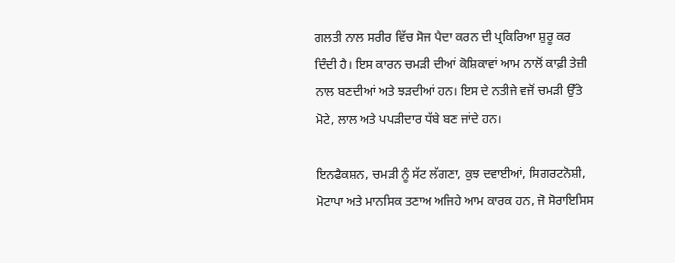ਗਲਤੀ ਨਾਲ ਸਰੀਰ ਵਿੱਚ ਸੋਜ ਪੈਦਾ ਕਰਨ ਦੀ ਪ੍ਰਕਿਰਿਆ ਸ਼ੁਰੂ ਕਰ ਦਿੰਦੀ ਹੈ। ਇਸ ਕਾਰਨ ਚਮੜੀ ਦੀਆਂ ਕੋਸ਼ਿਕਾਵਾਂ ਆਮ ਨਾਲੋਂ ਕਾਫ਼ੀ ਤੇਜ਼ੀ ਨਾਲ ਬਣਦੀਆਂ ਅਤੇ ਝੜਦੀਆਂ ਹਨ। ਇਸ ਦੇ ਨਤੀਜੇ ਵਜੋਂ ਚਮੜੀ ਉੱਤੇ ਮੋਟੇ, ਲਾਲ ਅਤੇ ਪਪੜੀਦਾਰ ਧੱਬੇ ਬਣ ਜਾਂਦੇ ਹਨ।

ਇਨਫੈਕਸ਼ਨ, ਚਮੜੀ ਨੂੰ ਸੱਟ ਲੱਗਣਾ, ਕੁਝ ਦਵਾਈਆਂ, ਸਿਗਰਟਨੋਸ਼ੀ, ਮੋਟਾਪਾ ਅਤੇ ਮਾਨਸਿਕ ਤਣਾਅ ਅਜਿਹੇ ਆਮ ਕਾਰਕ ਹਨ, ਜੋ ਸੋਰਾਇਸਿਸ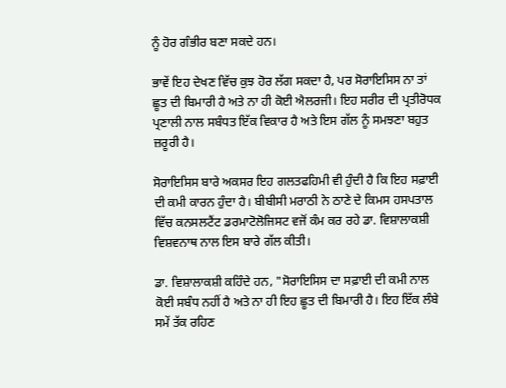ਨੂੰ ਹੋਰ ਗੰਭੀਰ ਬਣਾ ਸਕਦੇ ਹਨ।

ਭਾਵੇਂ ਇਹ ਦੇਖਣ ਵਿੱਚ ਕੁਝ ਹੋਰ ਲੱਗ ਸਕਦਾ ਹੈ, ਪਰ ਸੋਰਾਇਸਿਸ ਨਾ ਤਾਂ ਛੂਤ ਦੀ ਬਿਮਾਰੀ ਹੈ ਅਤੇ ਨਾ ਹੀ ਕੋਈ ਐਲਰਜੀ। ਇਹ ਸਰੀਰ ਦੀ ਪ੍ਰਤੀਰੋਧਕ ਪ੍ਰਣਾਲੀ ਨਾਲ ਸਬੰਧਤ ਇੱਕ ਵਿਕਾਰ ਹੈ ਅਤੇ ਇਸ ਗੱਲ ਨੂੰ ਸਮਝਣਾ ਬਹੁਤ ਜ਼ਰੂਰੀ ਹੈ।

ਸੋਰਾਇਸਿਸ ਬਾਰੇ ਅਕਸਰ ਇਹ ਗਲਤਫਹਿਮੀ ਵੀ ਹੁੰਦੀ ਹੈ ਕਿ ਇਹ ਸਫ਼ਾਈ ਦੀ ਕਮੀ ਕਾਰਨ ਹੁੰਦਾ ਹੈ। ਬੀਬੀਸੀ ਮਰਾਠੀ ਨੇ ਠਾਣੇ ਦੇ ਕਿਮਸ ਹਸਪਤਾਲ ਵਿੱਚ ਕਨਸਲਟੈਂਟ ਡਰਮਾਟੋਲੋਜਿਸਟ ਵਜੋਂ ਕੰਮ ਕਰ ਰਹੇ ਡਾ. ਵਿਸ਼ਾਲਾਕਸ਼ੀ ਵਿਸ਼ਵਨਾਥ ਨਾਲ ਇਸ ਬਾਰੇ ਗੱਲ ਕੀਤੀ।

ਡਾ. ਵਿਸ਼ਾਲਾਕਸ਼ੀ ਕਹਿੰਦੇ ਹਨ, "ਸੋਰਾਇਸਿਸ ਦਾ ਸਫ਼ਾਈ ਦੀ ਕਮੀ ਨਾਲ ਕੋਈ ਸਬੰਧ ਨਹੀਂ ਹੈ ਅਤੇ ਨਾ ਹੀ ਇਹ ਛੂਤ ਦੀ ਬਿਮਾਰੀ ਹੈ। ਇਹ ਇੱਕ ਲੰਬੇ ਸਮੇਂ ਤੱਕ ਰਹਿਣ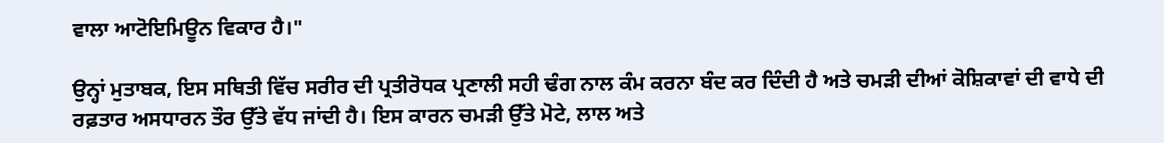ਵਾਲਾ ਆਟੋਇਮਿਊਨ ਵਿਕਾਰ ਹੈ।"

ਉਨ੍ਹਾਂ ਮੁਤਾਬਕ, ਇਸ ਸਥਿਤੀ ਵਿੱਚ ਸਰੀਰ ਦੀ ਪ੍ਰਤੀਰੋਧਕ ਪ੍ਰਣਾਲੀ ਸਹੀ ਢੰਗ ਨਾਲ ਕੰਮ ਕਰਨਾ ਬੰਦ ਕਰ ਦਿੰਦੀ ਹੈ ਅਤੇ ਚਮੜੀ ਦੀਆਂ ਕੋਸ਼ਿਕਾਵਾਂ ਦੀ ਵਾਧੇ ਦੀ ਰਫ਼ਤਾਰ ਅਸਧਾਰਨ ਤੌਰ ਉੱਤੇ ਵੱਧ ਜਾਂਦੀ ਹੈ। ਇਸ ਕਾਰਨ ਚਮੜੀ ਉੱਤੇ ਮੋਟੇ, ਲਾਲ ਅਤੇ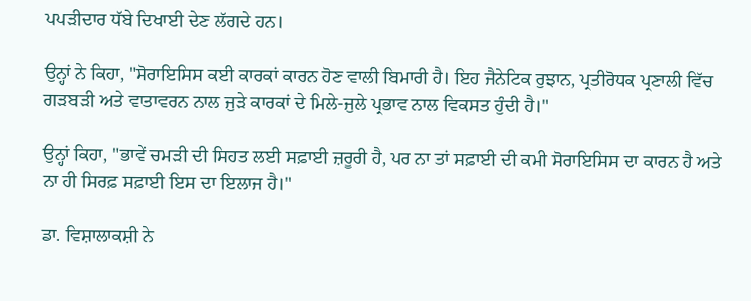ਪਪੜੀਦਾਰ ਧੱਬੇ ਦਿਖਾਈ ਦੇਣ ਲੱਗਦੇ ਹਨ।

ਉਨ੍ਹਾਂ ਨੇ ਕਿਹਾ, "ਸੋਰਾਇਸਿਸ ਕਈ ਕਾਰਕਾਂ ਕਾਰਨ ਹੋਣ ਵਾਲੀ ਬਿਮਾਰੀ ਹੈ। ਇਹ ਜੈਨੇਟਿਕ ਰੁਝਾਨ, ਪ੍ਰਤੀਰੋਧਕ ਪ੍ਰਣਾਲੀ ਵਿੱਚ ਗੜਬੜੀ ਅਤੇ ਵਾਤਾਵਰਨ ਨਾਲ ਜੁੜੇ ਕਾਰਕਾਂ ਦੇ ਮਿਲੇ-ਜੁਲੇ ਪ੍ਰਭਾਵ ਨਾਲ ਵਿਕਸਤ ਹੁੰਦੀ ਹੈ।"

ਉਨ੍ਹਾਂ ਕਿਹਾ, "ਭਾਵੇਂ ਚਮੜੀ ਦੀ ਸਿਹਤ ਲਈ ਸਫ਼ਾਈ ਜ਼ਰੂਰੀ ਹੈ, ਪਰ ਨਾ ਤਾਂ ਸਫ਼ਾਈ ਦੀ ਕਮੀ ਸੋਰਾਇਸਿਸ ਦਾ ਕਾਰਨ ਹੈ ਅਤੇ ਨਾ ਹੀ ਸਿਰਫ਼ ਸਫ਼ਾਈ ਇਸ ਦਾ ਇਲਾਜ ਹੈ।"

ਡਾ. ਵਿਸ਼ਾਲਾਕਸ਼ੀ ਨੇ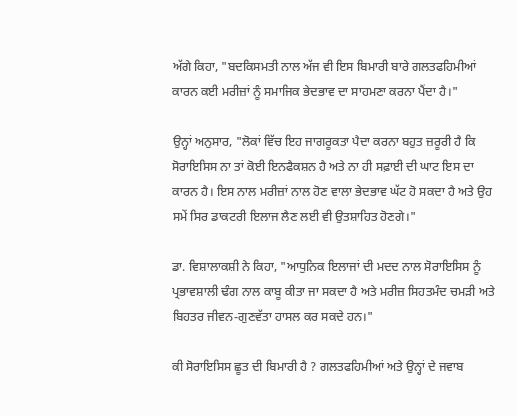ਅੱਗੇ ਕਿਹਾ, "ਬਦਕਿਸਮਤੀ ਨਾਲ ਅੱਜ ਵੀ ਇਸ ਬਿਮਾਰੀ ਬਾਰੇ ਗਲਤਫਹਿਮੀਆਂ ਕਾਰਨ ਕਈ ਮਰੀਜ਼ਾਂ ਨੂੰ ਸਮਾਜਿਕ ਭੇਦਭਾਵ ਦਾ ਸਾਹਮਣਾ ਕਰਨਾ ਪੈਂਦਾ ਹੈ।"

ਉਨ੍ਹਾਂ ਅਨੁਸਾਰ, "ਲੋਕਾਂ ਵਿੱਚ ਇਹ ਜਾਗਰੂਕਤਾ ਪੈਦਾ ਕਰਨਾ ਬਹੁਤ ਜ਼ਰੂਰੀ ਹੈ ਕਿ ਸੋਰਾਇਸਿਸ ਨਾ ਤਾਂ ਕੋਈ ਇਨਫੈਕਸ਼ਨ ਹੈ ਅਤੇ ਨਾ ਹੀ ਸਫ਼ਾਈ ਦੀ ਘਾਟ ਇਸ ਦਾ ਕਾਰਨ ਹੈ। ਇਸ ਨਾਲ ਮਰੀਜ਼ਾਂ ਨਾਲ ਹੋਣ ਵਾਲਾ ਭੇਦਭਾਵ ਘੱਟ ਹੋ ਸਕਦਾ ਹੈ ਅਤੇ ਉਹ ਸਮੇਂ ਸਿਰ ਡਾਕਟਰੀ ਇਲਾਜ ਲੈਣ ਲਈ ਵੀ ਉਤਸ਼ਾਹਿਤ ਹੋਣਗੇ।"

ਡਾ. ਵਿਸ਼ਾਲਾਕਸ਼ੀ ਨੇ ਕਿਹਾ, "ਆਧੁਨਿਕ ਇਲਾਜਾਂ ਦੀ ਮਦਦ ਨਾਲ ਸੋਰਾਇਸਿਸ ਨੂੰ ਪ੍ਰਭਾਵਸ਼ਾਲੀ ਢੰਗ ਨਾਲ ਕਾਬੂ ਕੀਤਾ ਜਾ ਸਕਦਾ ਹੈ ਅਤੇ ਮਰੀਜ਼ ਸਿਹਤਮੰਦ ਚਮੜੀ ਅਤੇ ਬਿਹਤਰ ਜੀਵਨ-ਗੁਣਵੱਤਾ ਹਾਸਲ ਕਰ ਸਕਦੇ ਹਨ।"

ਕੀ ਸੋਰਾਇਸਿਸ ਛੂਤ ਦੀ ਬਿਮਾਰੀ ਹੈ ? ਗਲਤਫਹਿਮੀਆਂ ਅਤੇ ਉਨ੍ਹਾਂ ਦੇ ਜਵਾਬ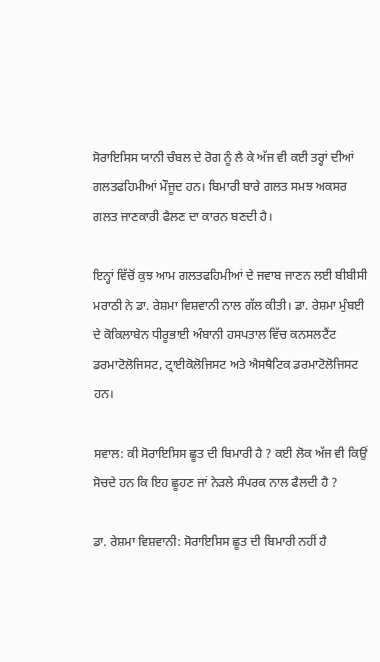ਸੋਰਾਇਸਿਸ ਯਾਨੀ ਚੰਬਲ ਦੇ ਰੋਗ ਨੂੰ ਲੈ ਕੇ ਅੱਜ ਵੀ ਕਈ ਤਰ੍ਹਾਂ ਦੀਆਂ ਗਲਤਫਹਿਮੀਆਂ ਮੌਜੂਦ ਹਨ। ਬਿਮਾਰੀ ਬਾਰੇ ਗਲਤ ਸਮਝ ਅਕਸਰ ਗਲਤ ਜਾਣਕਾਰੀ ਫੈਲਣ ਦਾ ਕਾਰਨ ਬਣਦੀ ਹੈ।

ਇਨ੍ਹਾਂ ਵਿੱਚੋਂ ਕੁਝ ਆਮ ਗਲਤਫਹਿਮੀਆਂ ਦੇ ਜਵਾਬ ਜਾਣਨ ਲਈ ਬੀਬੀਸੀ ਮਰਾਠੀ ਨੇ ਡਾ. ਰੇਸ਼ਮਾ ਵਿਸ਼ਵਾਨੀ ਨਾਲ ਗੱਲ ਕੀਤੀ। ਡਾ. ਰੇਸ਼ਮਾ ਮੁੰਬਈ ਦੇ ਕੋਕਿਲਾਬੇਨ ਧੀਰੂਭਾਈ ਅੰਬਾਨੀ ਹਸਪਤਾਲ ਵਿੱਚ ਕਨਸਲਟੈਂਟ ਡਰਮਾਟੋਲੋਜਿਸਟ, ਟ੍ਰਾਈਕੋਲੋਜਿਸਟ ਅਤੇ ਐਸਥੈਟਿਕ ਡਰਮਾਟੋਲੋਜਿਸਟ ਹਨ।

ਸਵਾਲ: ਕੀ ਸੋਰਾਇਸਿਸ ਛੂਤ ਦੀ ਬਿਮਾਰੀ ਹੈ ? ਕਈ ਲੋਕ ਅੱਜ ਵੀ ਕਿਉਂ ਸੋਚਦੇ ਹਨ ਕਿ ਇਹ ਛੂਹਣ ਜਾਂ ਨੇੜਲੇ ਸੰਪਰਕ ਨਾਲ ਫੈਲਦੀ ਹੈ ?

ਡਾ. ਰੇਸ਼ਮਾ ਵਿਸ਼ਵਾਨੀ: ਸੋਰਾਇਸਿਸ ਛੂਤ ਦੀ ਬਿਮਾਰੀ ਨਹੀਂ ਹੈ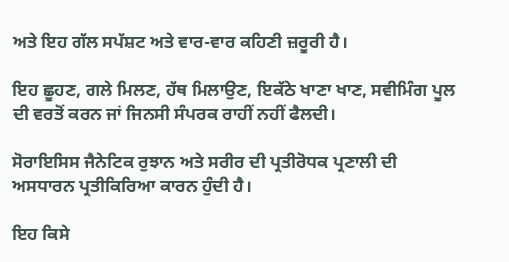ਅਤੇ ਇਹ ਗੱਲ ਸਪੱਸ਼ਟ ਅਤੇ ਵਾਰ-ਵਾਰ ਕਹਿਣੀ ਜ਼ਰੂਰੀ ਹੈ।

ਇਹ ਛੂਹਣ, ਗਲੇ ਮਿਲਣ, ਹੱਥ ਮਿਲਾਉਣ, ਇਕੱਠੇ ਖਾਣਾ ਖਾਣ, ਸਵੀਮਿੰਗ ਪੂਲ ਦੀ ਵਰਤੋਂ ਕਰਨ ਜਾਂ ਜਿਨਸੀ ਸੰਪਰਕ ਰਾਹੀਂ ਨਹੀਂ ਫੈਲਦੀ।

ਸੋਰਾਇਸਿਸ ਜੈਨੇਟਿਕ ਰੁਝਾਨ ਅਤੇ ਸਰੀਰ ਦੀ ਪ੍ਰਤੀਰੋਧਕ ਪ੍ਰਣਾਲੀ ਦੀ ਅਸਧਾਰਨ ਪ੍ਰਤੀਕਿਰਿਆ ਕਾਰਨ ਹੁੰਦੀ ਹੈ।

ਇਹ ਕਿਸੇ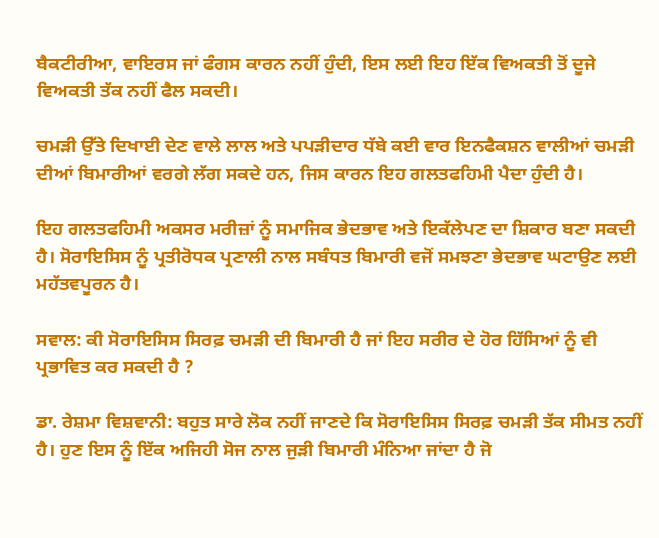ਬੈਕਟੀਰੀਆ, ਵਾਇਰਸ ਜਾਂ ਫੰਗਸ ਕਾਰਨ ਨਹੀਂ ਹੁੰਦੀ, ਇਸ ਲਈ ਇਹ ਇੱਕ ਵਿਅਕਤੀ ਤੋਂ ਦੂਜੇ ਵਿਅਕਤੀ ਤੱਕ ਨਹੀਂ ਫੈਲ ਸਕਦੀ।

ਚਮੜੀ ਉੱਤੇ ਦਿਖਾਈ ਦੇਣ ਵਾਲੇ ਲਾਲ ਅਤੇ ਪਪੜੀਦਾਰ ਧੱਬੇ ਕਈ ਵਾਰ ਇਨਫੈਕਸ਼ਨ ਵਾਲੀਆਂ ਚਮੜੀ ਦੀਆਂ ਬਿਮਾਰੀਆਂ ਵਰਗੇ ਲੱਗ ਸਕਦੇ ਹਨ, ਜਿਸ ਕਾਰਨ ਇਹ ਗਲਤਫਹਿਮੀ ਪੈਦਾ ਹੁੰਦੀ ਹੈ।

ਇਹ ਗਲਤਫਹਿਮੀ ਅਕਸਰ ਮਰੀਜ਼ਾਂ ਨੂੰ ਸਮਾਜਿਕ ਭੇਦਭਾਵ ਅਤੇ ਇਕੱਲੇਪਣ ਦਾ ਸ਼ਿਕਾਰ ਬਣਾ ਸਕਦੀ ਹੈ। ਸੋਰਾਇਸਿਸ ਨੂੰ ਪ੍ਰਤੀਰੋਧਕ ਪ੍ਰਣਾਲੀ ਨਾਲ ਸਬੰਧਤ ਬਿਮਾਰੀ ਵਜੋਂ ਸਮਝਣਾ ਭੇਦਭਾਵ ਘਟਾਉਣ ਲਈ ਮਹੱਤਵਪੂਰਨ ਹੈ।

ਸਵਾਲ: ਕੀ ਸੋਰਾਇਸਿਸ ਸਿਰਫ਼ ਚਮੜੀ ਦੀ ਬਿਮਾਰੀ ਹੈ ਜਾਂ ਇਹ ਸਰੀਰ ਦੇ ਹੋਰ ਹਿੱਸਿਆਂ ਨੂੰ ਵੀ ਪ੍ਰਭਾਵਿਤ ਕਰ ਸਕਦੀ ਹੈ ?

ਡਾ. ਰੇਸ਼ਮਾ ਵਿਸ਼ਵਾਨੀ: ਬਹੁਤ ਸਾਰੇ ਲੋਕ ਨਹੀਂ ਜਾਣਦੇ ਕਿ ਸੋਰਾਇਸਿਸ ਸਿਰਫ਼ ਚਮੜੀ ਤੱਕ ਸੀਮਤ ਨਹੀਂ ਹੈ। ਹੁਣ ਇਸ ਨੂੰ ਇੱਕ ਅਜਿਹੀ ਸੋਜ ਨਾਲ ਜੁੜੀ ਬਿਮਾਰੀ ਮੰਨਿਆ ਜਾਂਦਾ ਹੈ ਜੋ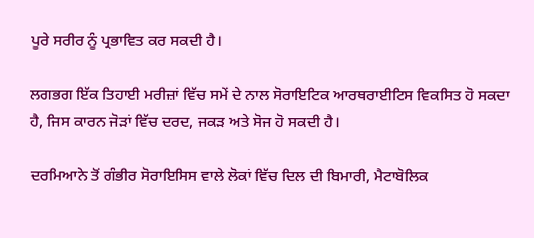ਪੂਰੇ ਸਰੀਰ ਨੂੰ ਪ੍ਰਭਾਵਿਤ ਕਰ ਸਕਦੀ ਹੈ।

ਲਗਭਗ ਇੱਕ ਤਿਹਾਈ ਮਰੀਜ਼ਾਂ ਵਿੱਚ ਸਮੇਂ ਦੇ ਨਾਲ ਸੋਰਾਇਟਿਕ ਆਰਥਰਾਈਟਿਸ ਵਿਕਸਿਤ ਹੋ ਸਕਦਾ ਹੈ, ਜਿਸ ਕਾਰਨ ਜੋੜਾਂ ਵਿੱਚ ਦਰਦ, ਜਕੜ ਅਤੇ ਸੋਜ ਹੋ ਸਕਦੀ ਹੈ।

ਦਰਮਿਆਨੇ ਤੋਂ ਗੰਭੀਰ ਸੋਰਾਇਸਿਸ ਵਾਲੇ ਲੋਕਾਂ ਵਿੱਚ ਦਿਲ ਦੀ ਬਿਮਾਰੀ, ਮੈਟਾਬੋਲਿਕ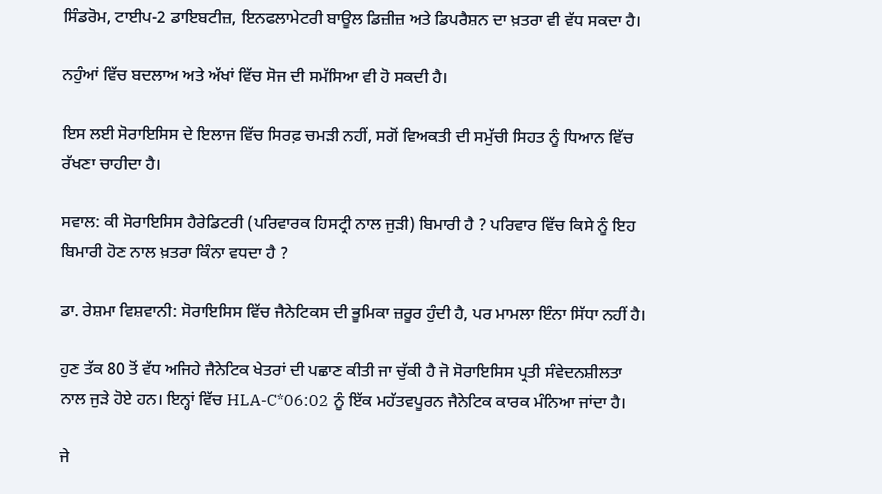ਸਿੰਡਰੋਮ, ਟਾਈਪ-2 ਡਾਇਬਟੀਜ਼, ਇਨਫਲਾਮੇਟਰੀ ਬਾਊਲ ਡਿਜ਼ੀਜ਼ ਅਤੇ ਡਿਪਰੈਸ਼ਨ ਦਾ ਖ਼ਤਰਾ ਵੀ ਵੱਧ ਸਕਦਾ ਹੈ।

ਨਹੁੰਆਂ ਵਿੱਚ ਬਦਲਾਅ ਅਤੇ ਅੱਖਾਂ ਵਿੱਚ ਸੋਜ ਦੀ ਸਮੱਸਿਆ ਵੀ ਹੋ ਸਕਦੀ ਹੈ।

ਇਸ ਲਈ ਸੋਰਾਇਸਿਸ ਦੇ ਇਲਾਜ ਵਿੱਚ ਸਿਰਫ਼ ਚਮੜੀ ਨਹੀਂ, ਸਗੋਂ ਵਿਅਕਤੀ ਦੀ ਸਮੁੱਚੀ ਸਿਹਤ ਨੂੰ ਧਿਆਨ ਵਿੱਚ ਰੱਖਣਾ ਚਾਹੀਦਾ ਹੈ।

ਸਵਾਲ: ਕੀ ਸੋਰਾਇਸਿਸ ਹੈਰੇਡਿਟਰੀ (ਪਰਿਵਾਰਕ ਹਿਸਟ੍ਰੀ ਨਾਲ ਜੁੜੀ) ਬਿਮਾਰੀ ਹੈ ? ਪਰਿਵਾਰ ਵਿੱਚ ਕਿਸੇ ਨੂੰ ਇਹ ਬਿਮਾਰੀ ਹੋਣ ਨਾਲ ਖ਼ਤਰਾ ਕਿੰਨਾ ਵਧਦਾ ਹੈ ?

ਡਾ. ਰੇਸ਼ਮਾ ਵਿਸ਼ਵਾਨੀ: ਸੋਰਾਇਸਿਸ ਵਿੱਚ ਜੈਨੇਟਿਕਸ ਦੀ ਭੂਮਿਕਾ ਜ਼ਰੂਰ ਹੁੰਦੀ ਹੈ, ਪਰ ਮਾਮਲਾ ਇੰਨਾ ਸਿੱਧਾ ਨਹੀਂ ਹੈ।

ਹੁਣ ਤੱਕ 80 ਤੋਂ ਵੱਧ ਅਜਿਹੇ ਜੈਨੇਟਿਕ ਖੇਤਰਾਂ ਦੀ ਪਛਾਣ ਕੀਤੀ ਜਾ ਚੁੱਕੀ ਹੈ ਜੋ ਸੋਰਾਇਸਿਸ ਪ੍ਰਤੀ ਸੰਵੇਦਨਸ਼ੀਲਤਾ ਨਾਲ ਜੁੜੇ ਹੋਏ ਹਨ। ਇਨ੍ਹਾਂ ਵਿੱਚ HLA-C*06:02 ਨੂੰ ਇੱਕ ਮਹੱਤਵਪੂਰਨ ਜੈਨੇਟਿਕ ਕਾਰਕ ਮੰਨਿਆ ਜਾਂਦਾ ਹੈ।

ਜੇ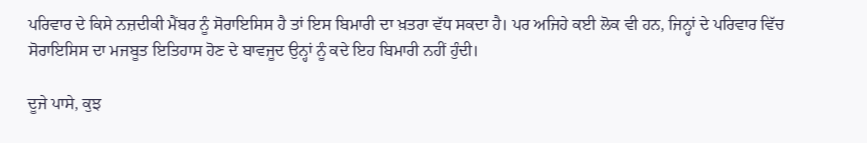ਪਰਿਵਾਰ ਦੇ ਕਿਸੇ ਨਜ਼ਦੀਕੀ ਮੈਂਬਰ ਨੂੰ ਸੋਰਾਇਸਿਸ ਹੈ ਤਾਂ ਇਸ ਬਿਮਾਰੀ ਦਾ ਖ਼ਤਰਾ ਵੱਧ ਸਕਦਾ ਹੈ। ਪਰ ਅਜਿਹੇ ਕਈ ਲੋਕ ਵੀ ਹਨ, ਜਿਨ੍ਹਾਂ ਦੇ ਪਰਿਵਾਰ ਵਿੱਚ ਸੋਰਾਇਸਿਸ ਦਾ ਮਜਬੂਤ ਇਤਿਹਾਸ ਹੋਣ ਦੇ ਬਾਵਜੂਦ ਉਨ੍ਹਾਂ ਨੂੰ ਕਦੇ ਇਹ ਬਿਮਾਰੀ ਨਹੀਂ ਹੁੰਦੀ।

ਦੂਜੇ ਪਾਸੇ, ਕੁਝ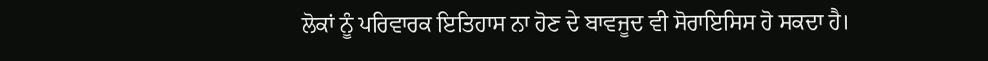ਲੋਕਾਂ ਨੂੰ ਪਰਿਵਾਰਕ ਇਤਿਹਾਸ ਨਾ ਹੋਣ ਦੇ ਬਾਵਜੂਦ ਵੀ ਸੋਰਾਇਸਿਸ ਹੋ ਸਕਦਾ ਹੈ।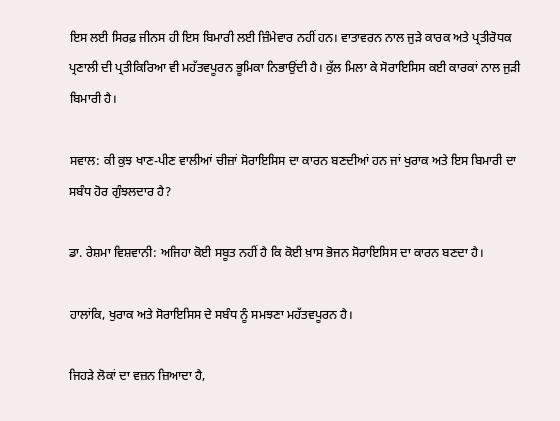ਇਸ ਲਈ ਸਿਰਫ਼ ਜੀਨਸ ਹੀ ਇਸ ਬਿਮਾਰੀ ਲਈ ਜ਼ਿੰਮੇਵਾਰ ਨਹੀਂ ਹਨ। ਵਾਤਾਵਰਨ ਨਾਲ ਜੁੜੇ ਕਾਰਕ ਅਤੇ ਪ੍ਰਤੀਰੋਧਕ ਪ੍ਰਣਾਲੀ ਦੀ ਪ੍ਰਤੀਕਿਰਿਆ ਵੀ ਮਹੱਤਵਪੂਰਨ ਭੂਮਿਕਾ ਨਿਭਾਉਂਦੀ ਹੈ। ਕੁੱਲ ਮਿਲਾ ਕੇ ਸੋਰਾਇਸਿਸ ਕਈ ਕਾਰਕਾਂ ਨਾਲ ਜੁੜੀ ਬਿਮਾਰੀ ਹੈ।

ਸਵਾਲ: ਕੀ ਕੁਝ ਖਾਣ-ਪੀਣ ਵਾਲੀਆਂ ਚੀਜ਼ਾਂ ਸੋਰਾਇਸਿਸ ਦਾ ਕਾਰਨ ਬਣਦੀਆਂ ਹਨ ਜਾਂ ਖੁਰਾਕ ਅਤੇ ਇਸ ਬਿਮਾਰੀ ਦਾ ਸਬੰਧ ਹੋਰ ਗੁੰਝਲਦਾਰ ਹੈ?

ਡਾ. ਰੇਸ਼ਮਾ ਵਿਸ਼ਵਾਨੀ: ਅਜਿਹਾ ਕੋਈ ਸਬੂਤ ਨਹੀਂ ਹੈ ਕਿ ਕੋਈ ਖ਼ਾਸ ਭੋਜਨ ਸੋਰਾਇਸਿਸ ਦਾ ਕਾਰਨ ਬਣਦਾ ਹੈ।

ਹਾਲਾਂਕਿ, ਖੁਰਾਕ ਅਤੇ ਸੋਰਾਇਸਿਸ ਦੇ ਸਬੰਧ ਨੂੰ ਸਮਝਣਾ ਮਹੱਤਵਪੂਰਨ ਹੈ।

ਜਿਹੜੇ ਲੋਕਾਂ ਦਾ ਵਜ਼ਨ ਜ਼ਿਆਦਾ ਹੈ,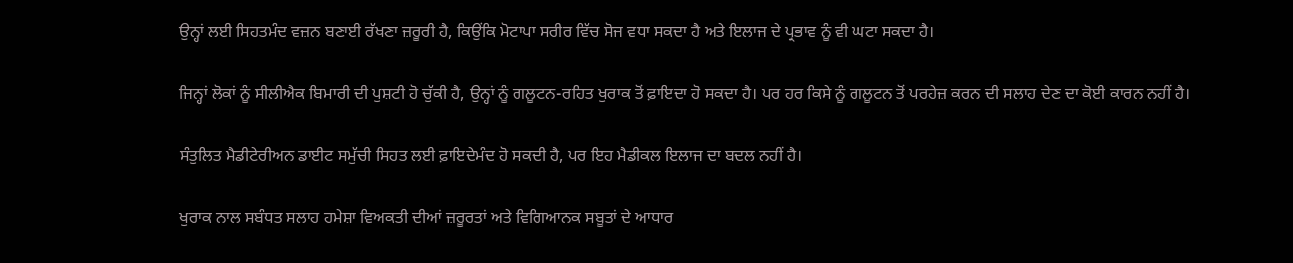ਉਨ੍ਹਾਂ ਲਈ ਸਿਹਤਮੰਦ ਵਜ਼ਨ ਬਣਾਈ ਰੱਖਣਾ ਜ਼ਰੂਰੀ ਹੈ, ਕਿਉਂਕਿ ਮੋਟਾਪਾ ਸਰੀਰ ਵਿੱਚ ਸੋਜ ਵਧਾ ਸਕਦਾ ਹੈ ਅਤੇ ਇਲਾਜ ਦੇ ਪ੍ਰਭਾਵ ਨੂੰ ਵੀ ਘਟਾ ਸਕਦਾ ਹੈ।

ਜਿਨ੍ਹਾਂ ਲੋਕਾਂ ਨੂੰ ਸੀਲੀਐਕ ਬਿਮਾਰੀ ਦੀ ਪੁਸ਼ਟੀ ਹੋ ਚੁੱਕੀ ਹੈ, ਉਨ੍ਹਾਂ ਨੂੰ ਗਲੂਟਨ-ਰਹਿਤ ਖੁਰਾਕ ਤੋਂ ਫ਼ਾਇਦਾ ਹੋ ਸਕਦਾ ਹੈ। ਪਰ ਹਰ ਕਿਸੇ ਨੂੰ ਗਲੂਟਨ ਤੋਂ ਪਰਹੇਜ਼ ਕਰਨ ਦੀ ਸਲਾਹ ਦੇਣ ਦਾ ਕੋਈ ਕਾਰਨ ਨਹੀਂ ਹੈ।

ਸੰਤੁਲਿਤ ਮੈਡੀਟੇਰੀਅਨ ਡਾਈਟ ਸਮੁੱਚੀ ਸਿਹਤ ਲਈ ਫ਼ਾਇਦੇਮੰਦ ਹੋ ਸਕਦੀ ਹੈ, ਪਰ ਇਹ ਮੈਡੀਕਲ ਇਲਾਜ ਦਾ ਬਦਲ ਨਹੀਂ ਹੈ।

ਖੁਰਾਕ ਨਾਲ ਸਬੰਧਤ ਸਲਾਹ ਹਮੇਸ਼ਾ ਵਿਅਕਤੀ ਦੀਆਂ ਜ਼ਰੂਰਤਾਂ ਅਤੇ ਵਿਗਿਆਨਕ ਸਬੂਤਾਂ ਦੇ ਆਧਾਰ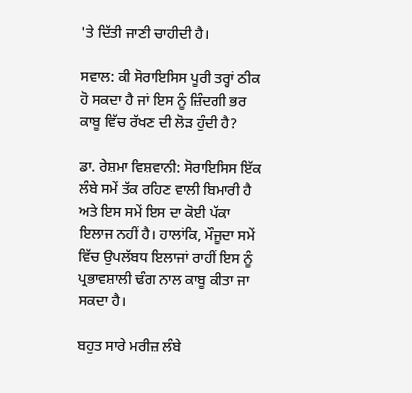'ਤੇ ਦਿੱਤੀ ਜਾਣੀ ਚਾਹੀਦੀ ਹੈ।

ਸਵਾਲ: ਕੀ ਸੋਰਾਇਸਿਸ ਪੂਰੀ ਤਰ੍ਹਾਂ ਠੀਕ ਹੋ ਸਕਦਾ ਹੈ ਜਾਂ ਇਸ ਨੂੰ ਜ਼ਿੰਦਗੀ ਭਰ ਕਾਬੂ ਵਿੱਚ ਰੱਖਣ ਦੀ ਲੋੜ ਹੁੰਦੀ ਹੈ?

ਡਾ. ਰੇਸ਼ਮਾ ਵਿਸ਼ਵਾਨੀ: ਸੋਰਾਇਸਿਸ ਇੱਕ ਲੰਬੇ ਸਮੇਂ ਤੱਕ ਰਹਿਣ ਵਾਲੀ ਬਿਮਾਰੀ ਹੈ ਅਤੇ ਇਸ ਸਮੇਂ ਇਸ ਦਾ ਕੋਈ ਪੱਕਾ ਇਲਾਜ ਨਹੀਂ ਹੈ। ਹਾਲਾਂਕਿ, ਮੌਜੂਦਾ ਸਮੇਂ ਵਿੱਚ ਉਪਲੱਬਧ ਇਲਾਜਾਂ ਰਾਹੀਂ ਇਸ ਨੂੰ ਪ੍ਰਭਾਵਸ਼ਾਲੀ ਢੰਗ ਨਾਲ ਕਾਬੂ ਕੀਤਾ ਜਾ ਸਕਦਾ ਹੈ।

ਬਹੁਤ ਸਾਰੇ ਮਰੀਜ਼ ਲੰਬੇ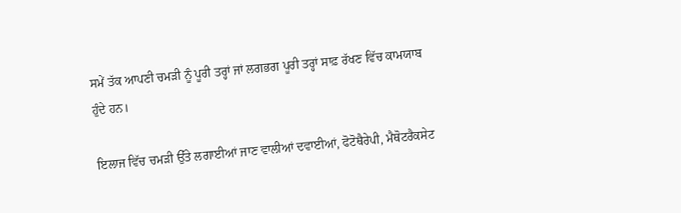ਸਮੇਂ ਤੱਕ ਆਪਣੀ ਚਮੜੀ ਨੂੰ ਪੂਰੀ ਤਰ੍ਹਾਂ ਜਾਂ ਲਗਭਗ ਪੂਰੀ ਤਰ੍ਹਾਂ ਸਾਫ਼ ਰੱਖਣ ਵਿੱਚ ਕਾਮਯਾਬ ਹੁੰਦੇ ਹਨ।

ਇਲਾਜ ਵਿੱਚ ਚਮੜੀ ਉੱਤੇ ਲਗਾਈਆਂ ਜਾਣ ਵਾਲੀਆਂ ਦਵਾਈਆਂ, ਫੋਟੋਥੈਰੇਪੀ, ਮੈਥੋਟਰੈਕਸੇਟ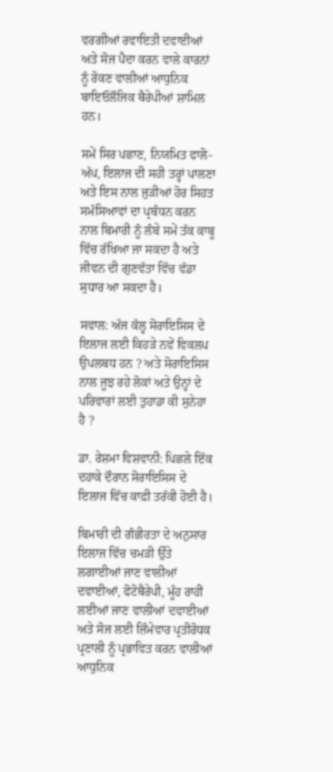ਵਰਗੀਆਂ ਰਵਾਇਤੀ ਦਵਾਈਆਂ ਅਤੇ ਸੋਜ ਪੈਦਾ ਕਰਨ ਵਾਲੇ ਕਾਰਨਾਂ ਨੂੰ ਰੋਕਣ ਵਾਲੀਆਂ ਆਧੁਨਿਕ ਬਾਇਓਲੌਜਿਕ ਥੈਰੇਪੀਆਂ ਸ਼ਾਮਿਲ ਹਨ।

ਸਮੇਂ ਸਿਰ ਪਛਾਣ, ਨਿਯਮਿਤ ਫਾਲੋ-ਅੱਪ, ਇਲਾਜ ਦੀ ਸਹੀ ਤਰ੍ਹਾਂ ਪਾਲਣਾ ਅਤੇ ਇਸ ਨਾਲ ਜੁੜੀਆਂ ਹੋਰ ਸਿਹਤ ਸਮੱਸਿਆਵਾਂ ਦਾ ਪ੍ਰਬੰਧਨ ਕਰਨ ਨਾਲ ਬਿਮਾਰੀ ਨੂੰ ਲੰਬੇ ਸਮੇਂ ਤੱਕ ਕਾਬੂ ਵਿੱਚ ਰੱਖਿਆ ਜਾ ਸਕਦਾ ਹੈ ਅਤੇ ਜੀਵਨ ਦੀ ਗੁਣਵੱਤਾ ਵਿੱਚ ਵੱਡਾ ਸੁਧਾਰ ਆ ਸਕਦਾ ਹੈ।

ਸਵਾਲ: ਅੱਜ ਕੱਲ੍ਹ ਸੋਰਾਇਸਿਸ ਦੇ ਇਲਾਜ ਲਈ ਕਿਹੜੇ ਨਵੇਂ ਵਿਕਲਪ ਉਪਲਬਧ ਹਨ ? ਅਤੇ ਸੋਰਾਇਸਿਸ ਨਾਲ ਜੂਝ ਰਹੇ ਲੋਕਾਂ ਅਤੇ ਉਨ੍ਹਾਂ ਦੇ ਪਰਿਵਾਰਾਂ ਲਈ ਤੁਹਾਡਾ ਕੀ ਸੁਨੇਹਾ ਹੈ ?

ਡਾ. ਰੇਸ਼ਮਾ ਵਿਸ਼ਵਾਨੀ: ਪਿਛਲੇ ਇੱਕ ਦਹਾਕੇ ਦੌਰਾਨ ਸੋਰਾਇਸਿਸ ਦੇ ਇਲਾਜ ਵਿੱਚ ਕਾਫ਼ੀ ਤਰੱਕੀ ਹੋਈ ਹੈ।

ਬਿਮਾਰੀ ਦੀ ਗੰਭੀਰਤਾ ਦੇ ਅਨੁਸਾਰ ਇਲਾਜ ਵਿੱਚ ਚਮੜੀ ਉੱਤੇ ਲਗਾਈਆਂ ਜਾਣ ਵਾਲੀਆਂ ਦਵਾਈਆਂ, ਫੋਟੋਥੈਰੇਪੀ, ਮੂੰਹ ਰਾਹੀਂ ਲਈਆਂ ਜਾਣ ਵਾਲੀਆਂ ਦਵਾਈਆਂ ਅਤੇ ਸੋਜ ਲਈ ਜ਼ਿੰਮੇਵਾਰ ਪ੍ਰਤੀਰੋਧਕ ਪ੍ਰਣਾਲੀ ਨੂੰ ਪ੍ਰਭਾਵਿਤ ਕਰਨ ਵਾਲੀਆਂ ਆਧੁਨਿਕ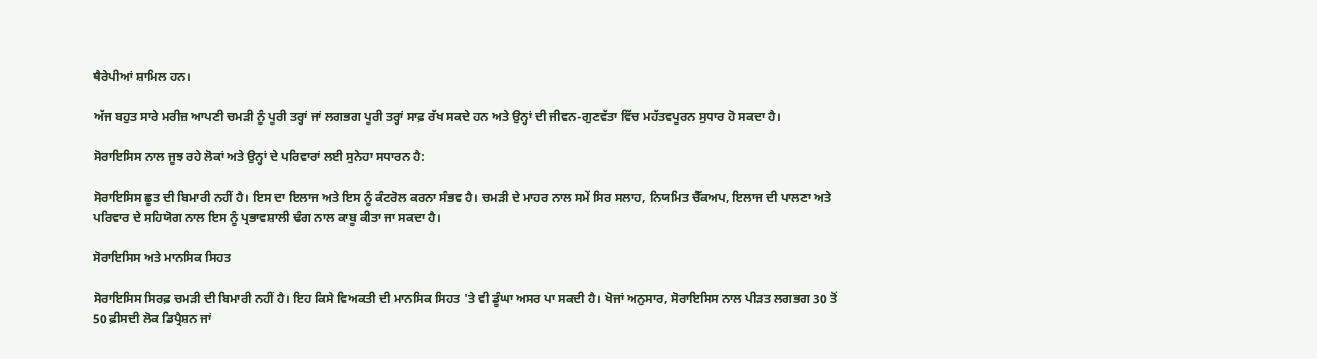ਥੈਰੇਪੀਆਂ ਸ਼ਾਮਿਲ ਹਨ।

ਅੱਜ ਬਹੁਤ ਸਾਰੇ ਮਰੀਜ਼ ਆਪਣੀ ਚਮੜੀ ਨੂੰ ਪੂਰੀ ਤਰ੍ਹਾਂ ਜਾਂ ਲਗਭਗ ਪੂਰੀ ਤਰ੍ਹਾਂ ਸਾਫ਼ ਰੱਖ ਸਕਦੇ ਹਨ ਅਤੇ ਉਨ੍ਹਾਂ ਦੀ ਜੀਵਨ-ਗੁਣਵੱਤਾ ਵਿੱਚ ਮਹੱਤਵਪੂਰਨ ਸੁਧਾਰ ਹੋ ਸਕਦਾ ਹੈ।

ਸੋਰਾਇਸਿਸ ਨਾਲ ਜੂਝ ਰਹੇ ਲੋਕਾਂ ਅਤੇ ਉਨ੍ਹਾਂ ਦੇ ਪਰਿਵਾਰਾਂ ਲਈ ਸੁਨੇਹਾ ਸਧਾਰਨ ਹੈ:

ਸੋਰਾਇਸਿਸ ਛੂਤ ਦੀ ਬਿਮਾਰੀ ਨਹੀਂ ਹੈ। ਇਸ ਦਾ ਇਲਾਜ ਅਤੇ ਇਸ ਨੂੰ ਕੰਟਰੋਲ ਕਰਨਾ ਸੰਭਵ ਹੈ। ਚਮੜੀ ਦੇ ਮਾਹਰ ਨਾਲ ਸਮੇਂ ਸਿਰ ਸਲਾਹ, ਨਿਯਮਿਤ ਚੈੱਕਅਪ, ਇਲਾਜ ਦੀ ਪਾਲਣਾ ਅਤੇ ਪਰਿਵਾਰ ਦੇ ਸਹਿਯੋਗ ਨਾਲ ਇਸ ਨੂੰ ਪ੍ਰਭਾਵਸ਼ਾਲੀ ਢੰਗ ਨਾਲ ਕਾਬੂ ਕੀਤਾ ਜਾ ਸਕਦਾ ਹੈ।

ਸੋਰਾਇਸਿਸ ਅਤੇ ਮਾਨਸਿਕ ਸਿਹਤ

ਸੋਰਾਇਸਿਸ ਸਿਰਫ਼ ਚਮੜੀ ਦੀ ਬਿਮਾਰੀ ਨਹੀਂ ਹੈ। ਇਹ ਕਿਸੇ ਵਿਅਕਤੀ ਦੀ ਮਾਨਸਿਕ ਸਿਹਤ 'ਤੇ ਵੀ ਡੂੰਘਾ ਅਸਰ ਪਾ ਸਕਦੀ ਹੈ। ਖੋਜਾਂ ਅਨੁਸਾਰ, ਸੋਰਾਇਸਿਸ ਨਾਲ ਪੀੜਤ ਲਗਭਗ 30 ਤੋਂ 50 ਫ਼ੀਸਦੀ ਲੋਕ ਡਿਪ੍ਰੈਸ਼ਨ ਜਾਂ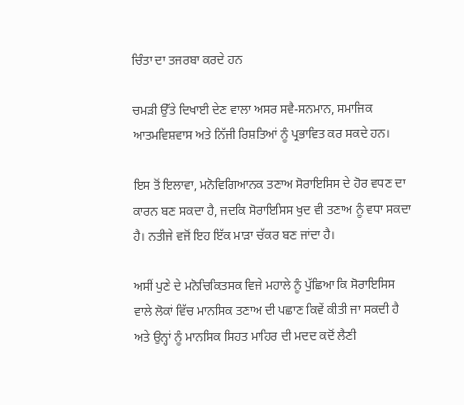ਚਿੰਤਾ ਦਾ ਤਜਰਬਾ ਕਰਦੇ ਹਨ

ਚਮੜੀ ਉੱਤੇ ਦਿਖਾਈ ਦੇਣ ਵਾਲਾ ਅਸਰ ਸਵੈ-ਸਨਮਾਨ, ਸਮਾਜਿਕ ਆਤਮਵਿਸ਼ਵਾਸ ਅਤੇ ਨਿੱਜੀ ਰਿਸ਼ਤਿਆਂ ਨੂੰ ਪ੍ਰਭਾਵਿਤ ਕਰ ਸਕਦੇ ਹਨ।

ਇਸ ਤੋਂ ਇਲਾਵਾ, ਮਨੋਵਿਗਿਆਨਕ ਤਣਾਅ ਸੋਰਾਇਸਿਸ ਦੇ ਹੋਰ ਵਧਣ ਦਾ ਕਾਰਨ ਬਣ ਸਕਦਾ ਹੈ, ਜਦਕਿ ਸੋਰਾਇਸਿਸ ਖੁਦ ਵੀ ਤਣਾਅ ਨੂੰ ਵਧਾ ਸਕਦਾ ਹੈ। ਨਤੀਜੇ ਵਜੋਂ ਇਹ ਇੱਕ ਮਾੜਾ ਚੱਕਰ ਬਣ ਜਾਂਦਾ ਹੈ।

ਅਸੀਂ ਪੁਣੇ ਦੇ ਮਨੋਚਿਕਿਤਸਕ ਵਿਜੇ ਮਹਾਲੇ ਨੂੰ ਪੁੱਛਿਆ ਕਿ ਸੋਰਾਇਸਿਸ ਵਾਲੇ ਲੋਕਾਂ ਵਿੱਚ ਮਾਨਸਿਕ ਤਣਾਅ ਦੀ ਪਛਾਣ ਕਿਵੇਂ ਕੀਤੀ ਜਾ ਸਕਦੀ ਹੈ ਅਤੇ ਉਨ੍ਹਾਂ ਨੂੰ ਮਾਨਸਿਕ ਸਿਹਤ ਮਾਹਿਰ ਦੀ ਮਦਦ ਕਦੋਂ ਲੈਣੀ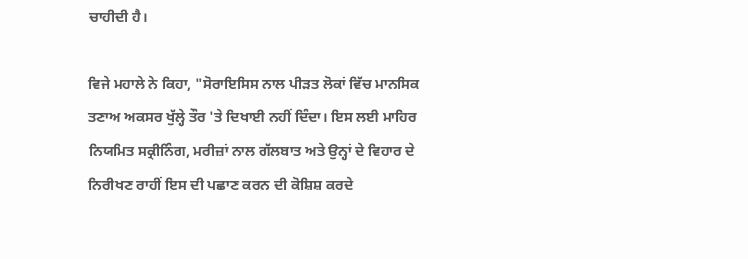ਚਾਹੀਦੀ ਹੈ।

ਵਿਜੇ ਮਹਾਲੇ ਨੇ ਕਿਹਾ, "ਸੋਰਾਇਸਿਸ ਨਾਲ ਪੀੜਤ ਲੋਕਾਂ ਵਿੱਚ ਮਾਨਸਿਕ ਤਣਾਅ ਅਕਸਰ ਖੁੱਲ੍ਹੇ ਤੌਰ 'ਤੇ ਦਿਖਾਈ ਨਹੀਂ ਦਿੰਦਾ। ਇਸ ਲਈ ਮਾਹਿਰ ਨਿਯਮਿਤ ਸਕ੍ਰੀਨਿੰਗ, ਮਰੀਜ਼ਾਂ ਨਾਲ ਗੱਲਬਾਤ ਅਤੇ ਉਨ੍ਹਾਂ ਦੇ ਵਿਹਾਰ ਦੇ ਨਿਰੀਖਣ ਰਾਹੀਂ ਇਸ ਦੀ ਪਛਾਣ ਕਰਨ ਦੀ ਕੋਸ਼ਿਸ਼ ਕਰਦੇ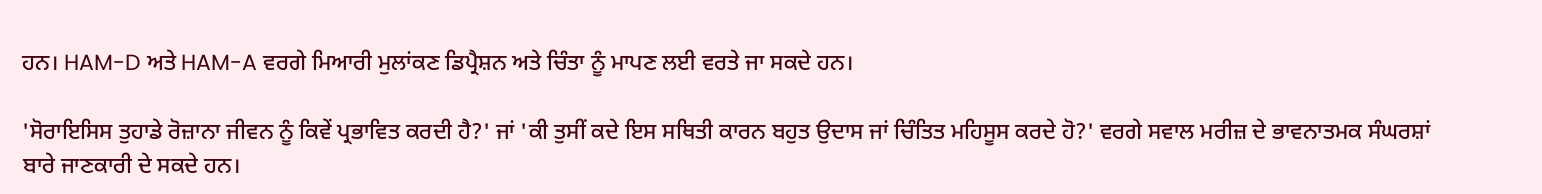ਹਨ। HAM-D ਅਤੇ HAM-A ਵਰਗੇ ਮਿਆਰੀ ਮੁਲਾਂਕਣ ਡਿਪ੍ਰੈਸ਼ਨ ਅਤੇ ਚਿੰਤਾ ਨੂੰ ਮਾਪਣ ਲਈ ਵਰਤੇ ਜਾ ਸਕਦੇ ਹਨ।

'ਸੋਰਾਇਸਿਸ ਤੁਹਾਡੇ ਰੋਜ਼ਾਨਾ ਜੀਵਨ ਨੂੰ ਕਿਵੇਂ ਪ੍ਰਭਾਵਿਤ ਕਰਦੀ ਹੈ?' ਜਾਂ 'ਕੀ ਤੁਸੀਂ ਕਦੇ ਇਸ ਸਥਿਤੀ ਕਾਰਨ ਬਹੁਤ ਉਦਾਸ ਜਾਂ ਚਿੰਤਿਤ ਮਹਿਸੂਸ ਕਰਦੇ ਹੋ?' ਵਰਗੇ ਸਵਾਲ ਮਰੀਜ਼ ਦੇ ਭਾਵਨਾਤਮਕ ਸੰਘਰਸ਼ਾਂ ਬਾਰੇ ਜਾਣਕਾਰੀ ਦੇ ਸਕਦੇ ਹਨ।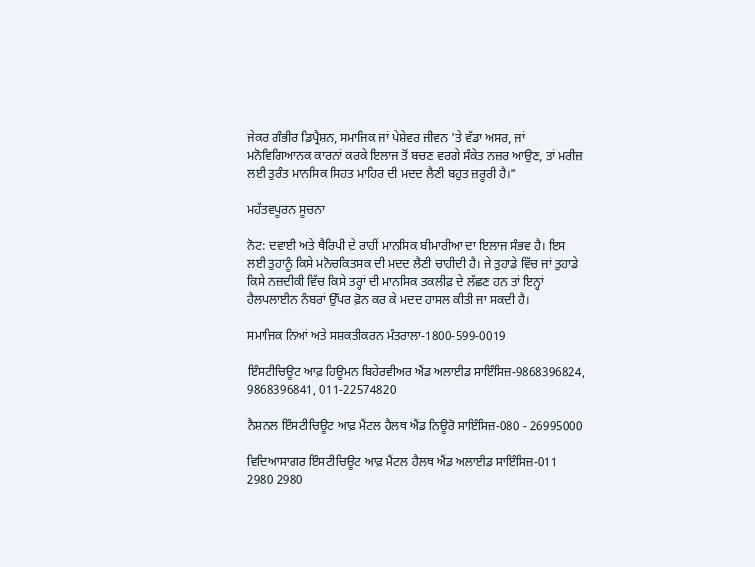ਜੇਕਰ ਗੰਭੀਰ ਡਿਪ੍ਰੈਸ਼ਨ, ਸਮਾਜਿਕ ਜਾਂ ਪੇਸ਼ੇਵਰ ਜੀਵਨ 'ਤੇ ਵੱਡਾ ਅਸਰ, ਜਾਂ ਮਨੋਵਿਗਿਆਨਕ ਕਾਰਨਾਂ ਕਰਕੇ ਇਲਾਜ ਤੋਂ ਬਚਣ ਵਰਗੇ ਸੰਕੇਤ ਨਜ਼ਰ ਆਉਣ, ਤਾਂ ਮਰੀਜ਼ ਲਈ ਤੁਰੰਤ ਮਾਨਸਿਕ ਸਿਹਤ ਮਾਹਿਰ ਦੀ ਮਦਦ ਲੈਣੀ ਬਹੁਤ ਜ਼ਰੂਰੀ ਹੈ।"

ਮਹੱਤਵਪੂਰਨ ਸੂਚਨਾ

ਨੋਟ: ਦਵਾਈ ਅਤੇ ਥੈਰਿਪੀ ਦੇ ਰਾਹੀਂ ਮਾਨਸਿਕ ਬੀਮਾਰੀਆ ਦਾ ਇਲਾਜ ਸੰਭਵ ਹੈ। ਇਸ ਲਈ ਤੁਹਾਨੂੰ ਕਿਸੇ ਮਨੋਚਕਿਤਸਕ ਦੀ ਮਦਦ ਲੈਣੀ ਚਾਹੀਦੀ ਹੈ। ਜੇ ਤੁਹਾਡੇ ਵਿੱਚ ਜਾਂ ਤੁਹਾਡੇ ਕਿਸੇ ਨਜ਼ਦੀਕੀ ਵਿੱਚ ਕਿਸੇ ਤਰ੍ਹਾਂ ਦੀ ਮਾਨਸਿਕ ਤਕਲੀਫ਼ ਦੇ ਲੱਛਣ ਹਨ ਤਾਂ ਇਨ੍ਹਾਂ ਹੈਲਪਲਾਈਨ ਨੰਬਰਾਂ ਉੱਪਰ ਫ਼ੋਨ ਕਰ ਕੇ ਮਦਦ ਹਾਸਲ ਕੀਤੀ ਜਾ ਸਕਦੀ ਹੈ।

ਸਮਾਜਿਕ ਨਿਆਂ ਅਤੇ ਸਸ਼ਕਤੀਕਰਨ ਮੰਤਰਾਲਾ-1800-599-0019

ਇੰਸਟੀਚਿਊਟ ਆਫ਼ ਹਿਊਮਨ ਬਿਹੇਰਵੀਅਰ ਐਂਡ ਅਲਾਈਡ ਸਾਇੰਸਿਜ਼-9868396824, 9868396841, 011-22574820

ਨੈਸ਼ਨਲ ਇੰਸਟੀਚਿਊਟ ਆਫ਼ ਮੈਂਟਲ ਹੈਲਥ ਐਂਡ ਨਿਊਰੋ ਸਾਇੰਸਿਜ਼-080 - 26995000

ਵਿਦਿਆਸਾਗਰ ਇੰਸਟੀਚਿਊਟ ਆਫ਼ ਮੈਂਟਲ ਹੈਲਥ ਐਂਡ ਅਲਾਈਡ ਸਾਇੰਸਿਜ਼-011 2980 2980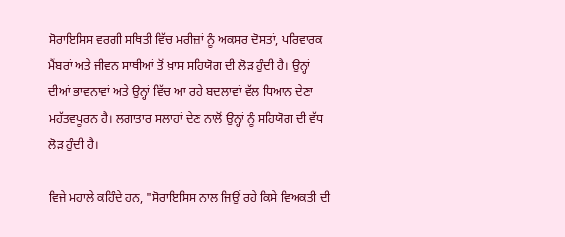ਸੋਰਾਇਸਿਸ ਵਰਗੀ ਸਥਿਤੀ ਵਿੱਚ ਮਰੀਜ਼ਾਂ ਨੂੰ ਅਕਸਰ ਦੋਸਤਾਂ, ਪਰਿਵਾਰਕ ਮੈਂਬਰਾਂ ਅਤੇ ਜੀਵਨ ਸਾਥੀਆਂ ਤੋਂ ਖ਼ਾਸ ਸਹਿਯੋਗ ਦੀ ਲੋੜ ਹੁੰਦੀ ਹੈ। ਉਨ੍ਹਾਂ ਦੀਆਂ ਭਾਵਨਾਵਾਂ ਅਤੇ ਉਨ੍ਹਾਂ ਵਿੱਚ ਆ ਰਹੇ ਬਦਲਾਵਾਂ ਵੱਲ ਧਿਆਨ ਦੇਣਾ ਮਹੱਤਵਪੂਰਨ ਹੈ। ਲਗਾਤਾਰ ਸਲਾਹਾਂ ਦੇਣ ਨਾਲੋਂ ਉਨ੍ਹਾਂ ਨੂੰ ਸਹਿਯੋਗ ਦੀ ਵੱਧ ਲੋੜ ਹੁੰਦੀ ਹੈ।

ਵਿਜੇ ਮਹਾਲੇ ਕਹਿੰਦੇ ਹਨ, "ਸੋਰਾਇਸਿਸ ਨਾਲ ਜਿਉਂ ਰਹੇ ਕਿਸੇ ਵਿਅਕਤੀ ਦੀ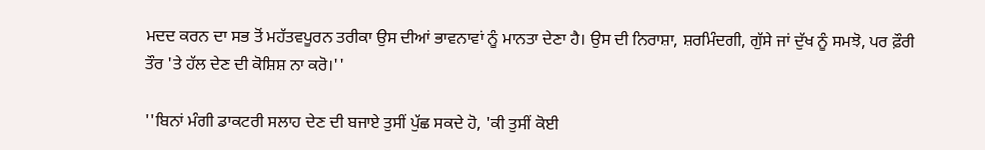ਮਦਦ ਕਰਨ ਦਾ ਸਭ ਤੋਂ ਮਹੱਤਵਪੂਰਨ ਤਰੀਕਾ ਉਸ ਦੀਆਂ ਭਾਵਨਾਵਾਂ ਨੂੰ ਮਾਨਤਾ ਦੇਣਾ ਹੈ। ਉਸ ਦੀ ਨਿਰਾਸ਼ਾ, ਸ਼ਰਮਿੰਦਗੀ, ਗੁੱਸੇ ਜਾਂ ਦੁੱਖ ਨੂੰ ਸਮਝੋ, ਪਰ ਫ਼ੌਰੀ ਤੌਰ 'ਤੇ ਹੱਲ ਦੇਣ ਦੀ ਕੋਸ਼ਿਸ਼ ਨਾ ਕਰੋ।''

''ਬਿਨਾਂ ਮੰਗੀ ਡਾਕਟਰੀ ਸਲਾਹ ਦੇਣ ਦੀ ਬਜਾਏ ਤੁਸੀਂ ਪੁੱਛ ਸਕਦੇ ਹੋ, 'ਕੀ ਤੁਸੀਂ ਕੋਈ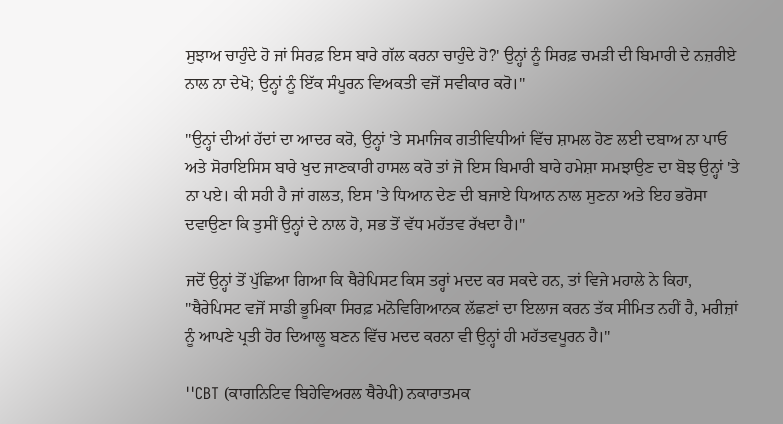ਸੁਝਾਅ ਚਾਹੁੰਦੇ ਹੋ ਜਾਂ ਸਿਰਫ਼ ਇਸ ਬਾਰੇ ਗੱਲ ਕਰਨਾ ਚਾਹੁੰਦੇ ਹੋ?' ਉਨ੍ਹਾਂ ਨੂੰ ਸਿਰਫ਼ ਚਮੜੀ ਦੀ ਬਿਮਾਰੀ ਦੇ ਨਜ਼ਰੀਏ ਨਾਲ ਨਾ ਦੇਖੋ; ਉਨ੍ਹਾਂ ਨੂੰ ਇੱਕ ਸੰਪੂਰਨ ਵਿਅਕਤੀ ਵਜੋਂ ਸਵੀਕਾਰ ਕਰੋ।''

''ਉਨ੍ਹਾਂ ਦੀਆਂ ਹੱਦਾਂ ਦਾ ਆਦਰ ਕਰੋ, ਉਨ੍ਹਾਂ 'ਤੇ ਸਮਾਜਿਕ ਗਤੀਵਿਧੀਆਂ ਵਿੱਚ ਸ਼ਾਮਲ ਹੋਣ ਲਈ ਦਬਾਅ ਨਾ ਪਾਓ ਅਤੇ ਸੋਰਾਇਸਿਸ ਬਾਰੇ ਖੁਦ ਜਾਣਕਾਰੀ ਹਾਸਲ ਕਰੋ ਤਾਂ ਜੋ ਇਸ ਬਿਮਾਰੀ ਬਾਰੇ ਹਮੇਸ਼ਾ ਸਮਝਾਉਣ ਦਾ ਬੋਝ ਉਨ੍ਹਾਂ 'ਤੇ ਨਾ ਪਏ। ਕੀ ਸਹੀ ਹੈ ਜਾਂ ਗਲਤ, ਇਸ 'ਤੇ ਧਿਆਨ ਦੇਣ ਦੀ ਬਜਾਏ ਧਿਆਨ ਨਾਲ ਸੁਣਨਾ ਅਤੇ ਇਹ ਭਰੋਸਾ ਦਵਾਉਣਾ ਕਿ ਤੁਸੀਂ ਉਨ੍ਹਾਂ ਦੇ ਨਾਲ ਹੋ, ਸਭ ਤੋਂ ਵੱਧ ਮਹੱਤਵ ਰੱਖਦਾ ਹੈ।"

ਜਦੋਂ ਉਨ੍ਹਾਂ ਤੋਂ ਪੁੱਛਿਆ ਗਿਆ ਕਿ ਥੈਰੇਪਿਸਟ ਕਿਸ ਤਰ੍ਹਾਂ ਮਦਦ ਕਰ ਸਕਦੇ ਹਨ, ਤਾਂ ਵਿਜੇ ਮਹਾਲੇ ਨੇ ਕਿਹਾ, "ਥੈਰੇਪਿਸਟ ਵਜੋਂ ਸਾਡੀ ਭੂਮਿਕਾ ਸਿਰਫ਼ ਮਨੋਵਿਗਿਆਨਕ ਲੱਛਣਾਂ ਦਾ ਇਲਾਜ ਕਰਨ ਤੱਕ ਸੀਮਿਤ ਨਹੀਂ ਹੈ, ਮਰੀਜ਼ਾਂ ਨੂੰ ਆਪਣੇ ਪ੍ਰਤੀ ਹੋਰ ਦਿਆਲੂ ਬਣਨ ਵਿੱਚ ਮਦਦ ਕਰਨਾ ਵੀ ਉਨ੍ਹਾਂ ਹੀ ਮਹੱਤਵਪੂਰਨ ਹੈ।''

''CBT (ਕਾਗਨਿਟਿਵ ਬਿਹੇਵਿਅਰਲ ਥੈਰੇਪੀ) ਨਕਾਰਾਤਮਕ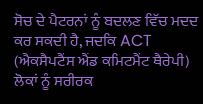ਸੋਚ ਦੇ ਪੈਟਰਨਾਂ ਨੂੰ ਬਦਲਣ ਵਿੱਚ ਮਦਦ ਕਰ ਸਕਦੀ ਹੈ, ਜਦਕਿ ACT (ਐਕਸੈਪਟੈਂਸ ਐਂਡ ਕਮਿਟਮੈਂਟ ਥੈਰੇਪੀ) ਲੋਕਾਂ ਨੂੰ ਸਰੀਰਕ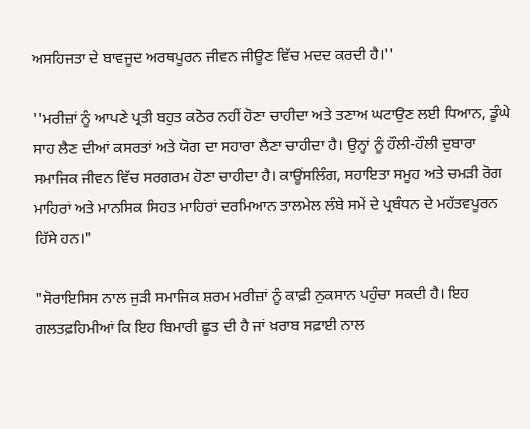ਅਸਹਿਜਤਾ ਦੇ ਬਾਵਜੂਦ ਅਰਥਪੂਰਨ ਜੀਵਨ ਜੀਊਣ ਵਿੱਚ ਮਦਦ ਕਰਦੀ ਹੈ।''

''ਮਰੀਜ਼ਾਂ ਨੂੰ ਆਪਣੇ ਪ੍ਰਤੀ ਬਹੁਤ ਕਠੋਰ ਨਹੀਂ ਹੋਣਾ ਚਾਹੀਦਾ ਅਤੇ ਤਣਾਅ ਘਟਾਉਣ ਲਈ ਧਿਆਨ, ਡੂੰਘੇ ਸਾਹ ਲੈਣ ਦੀਆਂ ਕਸਰਤਾਂ ਅਤੇ ਯੋਗ ਦਾ ਸਹਾਰਾ ਲੈਣਾ ਚਾਹੀਦਾ ਹੈ। ਉਨ੍ਹਾਂ ਨੂੰ ਹੌਲੀ-ਹੌਲੀ ਦੁਬਾਰਾ ਸਮਾਜਿਕ ਜੀਵਨ ਵਿੱਚ ਸਰਗਰਮ ਹੋਣਾ ਚਾਹੀਦਾ ਹੈ। ਕਾਊਂਸਲਿੰਗ, ਸਹਾਇਤਾ ਸਮੂਹ ਅਤੇ ਚਮੜੀ ਰੋਗ ਮਾਹਿਰਾਂ ਅਤੇ ਮਾਨਸਿਕ ਸਿਹਤ ਮਾਹਿਰਾਂ ਦਰਮਿਆਨ ਤਾਲਮੇਲ ਲੰਬੇ ਸਮੇਂ ਦੇ ਪ੍ਰਬੰਧਨ ਦੇ ਮਹੱਤਵਪੂਰਨ ਹਿੱਸੇ ਹਨ।"

"ਸੋਰਾਇਸਿਸ ਨਾਲ ਜੁੜੀ ਸਮਾਜਿਕ ਸ਼ਰਮ ਮਰੀਜ਼ਾਂ ਨੂੰ ਕਾਫ਼ੀ ਨੁਕਸਾਨ ਪਹੁੰਚਾ ਸਕਦੀ ਹੈ। ਇਹ ਗਲਤਫ਼ਹਿਮੀਆਂ ਕਿ ਇਹ ਬਿਮਾਰੀ ਛੂਤ ਦੀ ਹੈ ਜਾਂ ਖ਼ਰਾਬ ਸਫ਼ਾਈ ਨਾਲ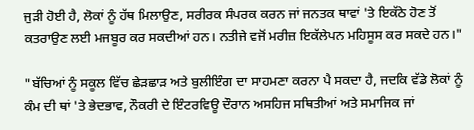ਜੁੜੀ ਹੋਈ ਹੈ, ਲੋਕਾਂ ਨੂੰ ਹੱਥ ਮਿਲਾਉਣ, ਸਰੀਰਕ ਸੰਪਰਕ ਕਰਨ ਜਾਂ ਜਨਤਕ ਥਾਵਾਂ 'ਤੇ ਇਕੱਠੇ ਹੋਣ ਤੋਂ ਕਤਰਾਉਣ ਲਈ ਮਜਬੂਰ ਕਰ ਸਕਦੀਆਂ ਹਨ। ਨਤੀਜੇ ਵਜੋਂ ਮਰੀਜ਼ ਇਕੱਲੇਪਨ ਮਹਿਸੂਸ ਕਰ ਸਕਦੇ ਹਨ।"

"ਬੱਚਿਆਂ ਨੂੰ ਸਕੂਲ ਵਿੱਚ ਛੇੜਛਾੜ ਅਤੇ ਬੁਲੀਇੰਗ ਦਾ ਸਾਹਮਣਾ ਕਰਨਾ ਪੈ ਸਕਦਾ ਹੈ, ਜਦਕਿ ਵੱਡੇ ਲੋਕਾਂ ਨੂੰ ਕੰਮ ਦੀ ਥਾਂ 'ਤੇ ਭੇਦਭਾਵ, ਨੌਕਰੀ ਦੇ ਇੰਟਰਵਿਊ ਦੌਰਾਨ ਅਸਹਿਜ ਸਥਿਤੀਆਂ ਅਤੇ ਸਮਾਜਿਕ ਜਾਂ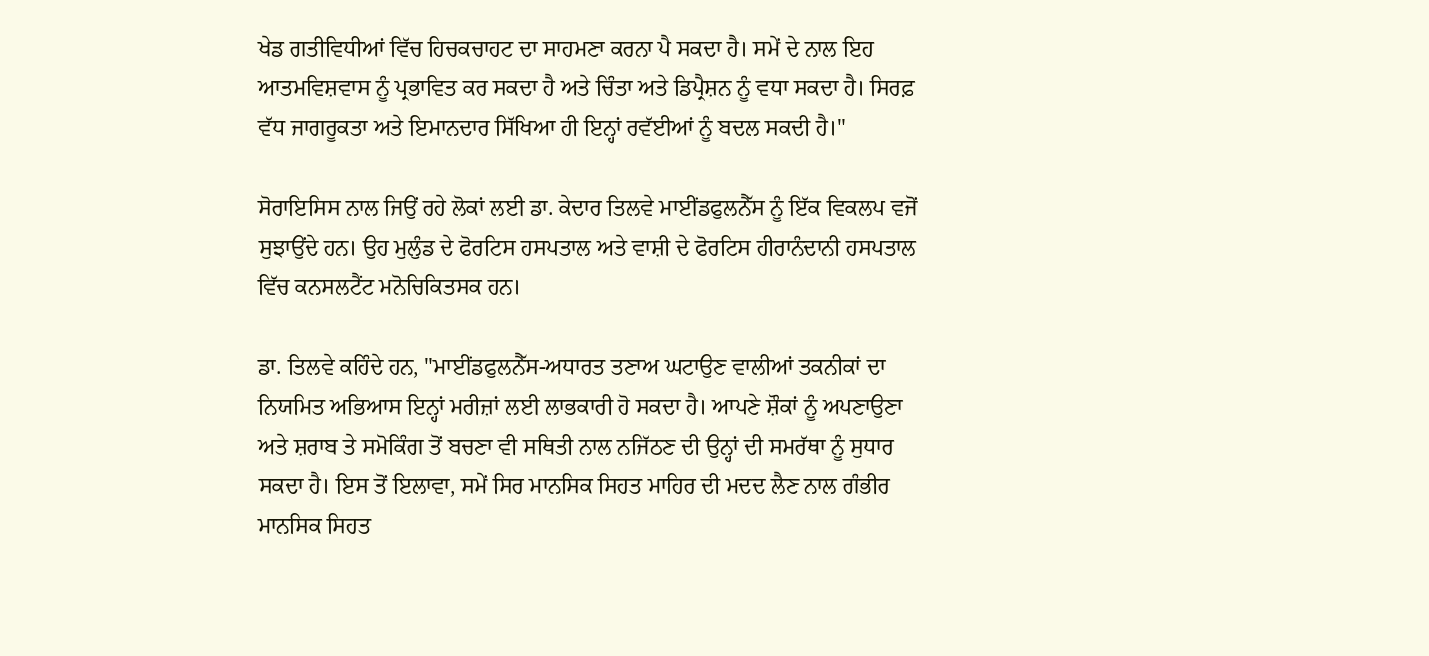ਖੇਡ ਗਤੀਵਿਧੀਆਂ ਵਿੱਚ ਹਿਚਕਚਾਹਟ ਦਾ ਸਾਹਮਣਾ ਕਰਨਾ ਪੈ ਸਕਦਾ ਹੈ। ਸਮੇਂ ਦੇ ਨਾਲ ਇਹ ਆਤਮਵਿਸ਼ਵਾਸ ਨੂੰ ਪ੍ਰਭਾਵਿਤ ਕਰ ਸਕਦਾ ਹੈ ਅਤੇ ਚਿੰਤਾ ਅਤੇ ਡਿਪ੍ਰੈਸ਼ਨ ਨੂੰ ਵਧਾ ਸਕਦਾ ਹੈ। ਸਿਰਫ਼ ਵੱਧ ਜਾਗਰੂਕਤਾ ਅਤੇ ਇਮਾਨਦਾਰ ਸਿੱਖਿਆ ਹੀ ਇਨ੍ਹਾਂ ਰਵੱਈਆਂ ਨੂੰ ਬਦਲ ਸਕਦੀ ਹੈ।"

ਸੋਰਾਇਸਿਸ ਨਾਲ ਜਿਉਂ ਰਹੇ ਲੋਕਾਂ ਲਈ ਡਾ. ਕੇਦਾਰ ਤਿਲਵੇ ਮਾਈਂਡਫੁਲਨੈੱਸ ਨੂੰ ਇੱਕ ਵਿਕਲਪ ਵਜੋਂ ਸੁਝਾਉਂਦੇ ਹਨ। ਉਹ ਮੁਲੁੰਡ ਦੇ ਫੋਰਟਿਸ ਹਸਪਤਾਲ ਅਤੇ ਵਾਸ਼ੀ ਦੇ ਫੋਰਟਿਸ ਹੀਰਾਨੰਦਾਨੀ ਹਸਪਤਾਲ ਵਿੱਚ ਕਨਸਲਟੈਂਟ ਮਨੋਚਿਕਿਤਸਕ ਹਨ।

ਡਾ. ਤਿਲਵੇ ਕਹਿੰਦੇ ਹਨ, "ਮਾਈਂਡਫੁਲਨੈੱਸ-ਅਧਾਰਤ ਤਣਾਅ ਘਟਾਉਣ ਵਾਲੀਆਂ ਤਕਨੀਕਾਂ ਦਾ ਨਿਯਮਿਤ ਅਭਿਆਸ ਇਨ੍ਹਾਂ ਮਰੀਜ਼ਾਂ ਲਈ ਲਾਭਕਾਰੀ ਹੋ ਸਕਦਾ ਹੈ। ਆਪਣੇ ਸ਼ੌਕਾਂ ਨੂੰ ਅਪਣਾਉਣਾ ਅਤੇ ਸ਼ਰਾਬ ਤੇ ਸਮੋਕਿੰਗ ਤੋਂ ਬਚਣਾ ਵੀ ਸਥਿਤੀ ਨਾਲ ਨਜਿੱਠਣ ਦੀ ਉਨ੍ਹਾਂ ਦੀ ਸਮਰੱਥਾ ਨੂੰ ਸੁਧਾਰ ਸਕਦਾ ਹੈ। ਇਸ ਤੋਂ ਇਲਾਵਾ, ਸਮੇਂ ਸਿਰ ਮਾਨਸਿਕ ਸਿਹਤ ਮਾਹਿਰ ਦੀ ਮਦਦ ਲੈਣ ਨਾਲ ਗੰਭੀਰ ਮਾਨਸਿਕ ਸਿਹਤ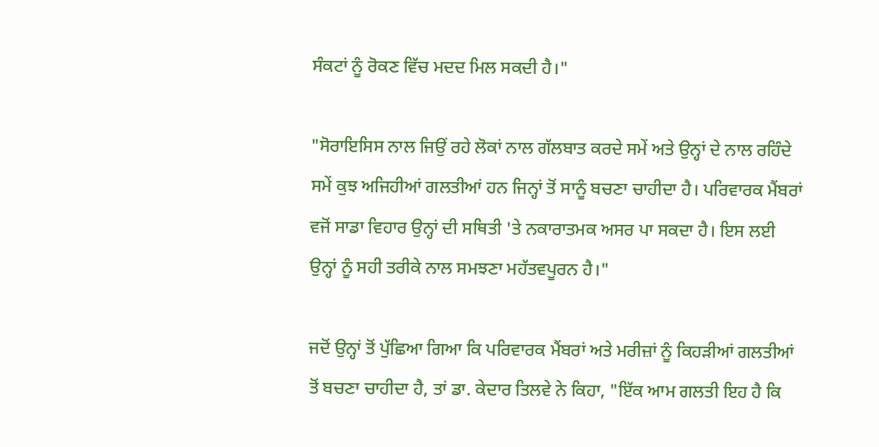ਸੰਕਟਾਂ ਨੂੰ ਰੋਕਣ ਵਿੱਚ ਮਦਦ ਮਿਲ ਸਕਦੀ ਹੈ।"

"ਸੋਰਾਇਸਿਸ ਨਾਲ ਜਿਉਂ ਰਹੇ ਲੋਕਾਂ ਨਾਲ ਗੱਲਬਾਤ ਕਰਦੇ ਸਮੇਂ ਅਤੇ ਉਨ੍ਹਾਂ ਦੇ ਨਾਲ ਰਹਿੰਦੇ ਸਮੇਂ ਕੁਝ ਅਜਿਹੀਆਂ ਗਲਤੀਆਂ ਹਨ ਜਿਨ੍ਹਾਂ ਤੋਂ ਸਾਨੂੰ ਬਚਣਾ ਚਾਹੀਦਾ ਹੈ। ਪਰਿਵਾਰਕ ਮੈਂਬਰਾਂ ਵਜੋਂ ਸਾਡਾ ਵਿਹਾਰ ਉਨ੍ਹਾਂ ਦੀ ਸਥਿਤੀ 'ਤੇ ਨਕਾਰਾਤਮਕ ਅਸਰ ਪਾ ਸਕਦਾ ਹੈ। ਇਸ ਲਈ ਉਨ੍ਹਾਂ ਨੂੰ ਸਹੀ ਤਰੀਕੇ ਨਾਲ ਸਮਝਣਾ ਮਹੱਤਵਪੂਰਨ ਹੈ।"

ਜਦੋਂ ਉਨ੍ਹਾਂ ਤੋਂ ਪੁੱਛਿਆ ਗਿਆ ਕਿ ਪਰਿਵਾਰਕ ਮੈਂਬਰਾਂ ਅਤੇ ਮਰੀਜ਼ਾਂ ਨੂੰ ਕਿਹੜੀਆਂ ਗਲਤੀਆਂ ਤੋਂ ਬਚਣਾ ਚਾਹੀਦਾ ਹੈ, ਤਾਂ ਡਾ. ਕੇਦਾਰ ਤਿਲਵੇ ਨੇ ਕਿਹਾ, "ਇੱਕ ਆਮ ਗਲਤੀ ਇਹ ਹੈ ਕਿ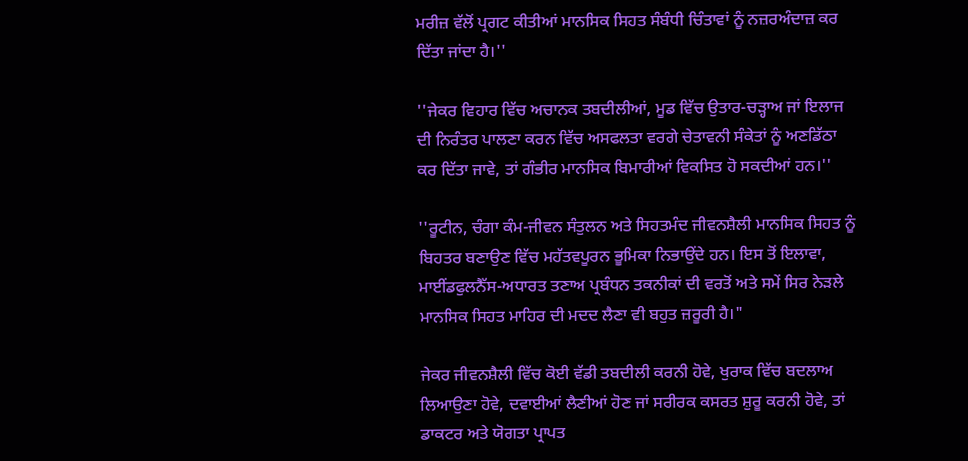ਮਰੀਜ਼ ਵੱਲੋਂ ਪ੍ਰਗਟ ਕੀਤੀਆਂ ਮਾਨਸਿਕ ਸਿਹਤ ਸੰਬੰਧੀ ਚਿੰਤਾਵਾਂ ਨੂੰ ਨਜ਼ਰਅੰਦਾਜ਼ ਕਰ ਦਿੱਤਾ ਜਾਂਦਾ ਹੈ।''

''ਜੇਕਰ ਵਿਹਾਰ ਵਿੱਚ ਅਚਾਨਕ ਤਬਦੀਲੀਆਂ, ਮੂਡ ਵਿੱਚ ਉਤਾਰ-ਚੜ੍ਹਾਅ ਜਾਂ ਇਲਾਜ ਦੀ ਨਿਰੰਤਰ ਪਾਲਣਾ ਕਰਨ ਵਿੱਚ ਅਸਫਲਤਾ ਵਰਗੇ ਚੇਤਾਵਨੀ ਸੰਕੇਤਾਂ ਨੂੰ ਅਣਡਿੱਠਾ ਕਰ ਦਿੱਤਾ ਜਾਵੇ, ਤਾਂ ਗੰਭੀਰ ਮਾਨਸਿਕ ਬਿਮਾਰੀਆਂ ਵਿਕਸਿਤ ਹੋ ਸਕਦੀਆਂ ਹਨ।''

''ਰੂਟੀਨ, ਚੰਗਾ ਕੰਮ-ਜੀਵਨ ਸੰਤੁਲਨ ਅਤੇ ਸਿਹਤਮੰਦ ਜੀਵਨਸ਼ੈਲੀ ਮਾਨਸਿਕ ਸਿਹਤ ਨੂੰ ਬਿਹਤਰ ਬਣਾਉਣ ਵਿੱਚ ਮਹੱਤਵਪੂਰਨ ਭੂਮਿਕਾ ਨਿਭਾਉਂਦੇ ਹਨ। ਇਸ ਤੋਂ ਇਲਾਵਾ, ਮਾਈਂਡਫੁਲਨੈੱਸ-ਅਧਾਰਤ ਤਣਾਅ ਪ੍ਰਬੰਧਨ ਤਕਨੀਕਾਂ ਦੀ ਵਰਤੋਂ ਅਤੇ ਸਮੇਂ ਸਿਰ ਨੇੜਲੇ ਮਾਨਸਿਕ ਸਿਹਤ ਮਾਹਿਰ ਦੀ ਮਦਦ ਲੈਣਾ ਵੀ ਬਹੁਤ ਜ਼ਰੂਰੀ ਹੈ।"

ਜੇਕਰ ਜੀਵਨਸ਼ੈਲੀ ਵਿੱਚ ਕੋਈ ਵੱਡੀ ਤਬਦੀਲੀ ਕਰਨੀ ਹੋਵੇ, ਖੁਰਾਕ ਵਿੱਚ ਬਦਲਾਅ ਲਿਆਉਣਾ ਹੋਵੇ, ਦਵਾਈਆਂ ਲੈਣੀਆਂ ਹੋਣ ਜਾਂ ਸਰੀਰਕ ਕਸਰਤ ਸ਼ੁਰੂ ਕਰਨੀ ਹੋਵੇ, ਤਾਂ ਡਾਕਟਰ ਅਤੇ ਯੋਗਤਾ ਪ੍ਰਾਪਤ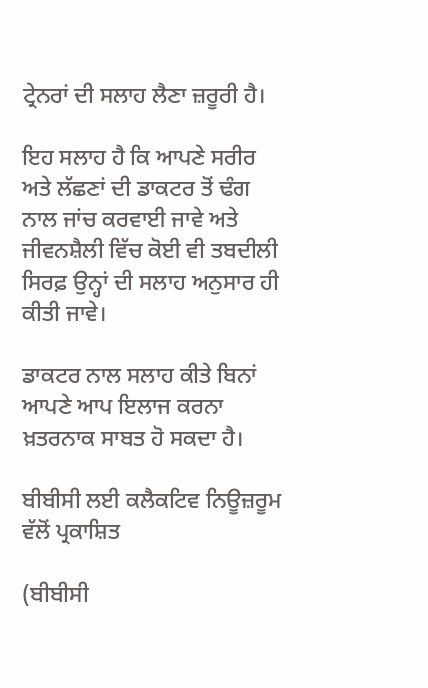ਟ੍ਰੇਨਰਾਂ ਦੀ ਸਲਾਹ ਲੈਣਾ ਜ਼ਰੂਰੀ ਹੈ।

ਇਹ ਸਲਾਹ ਹੈ ਕਿ ਆਪਣੇ ਸਰੀਰ ਅਤੇ ਲੱਛਣਾਂ ਦੀ ਡਾਕਟਰ ਤੋਂ ਢੰਗ ਨਾਲ ਜਾਂਚ ਕਰਵਾਈ ਜਾਵੇ ਅਤੇ ਜੀਵਨਸ਼ੈਲੀ ਵਿੱਚ ਕੋਈ ਵੀ ਤਬਦੀਲੀ ਸਿਰਫ਼ ਉਨ੍ਹਾਂ ਦੀ ਸਲਾਹ ਅਨੁਸਾਰ ਹੀ ਕੀਤੀ ਜਾਵੇ।

ਡਾਕਟਰ ਨਾਲ ਸਲਾਹ ਕੀਤੇ ਬਿਨਾਂ ਆਪਣੇ ਆਪ ਇਲਾਜ ਕਰਨਾ ਖ਼ਤਰਨਾਕ ਸਾਬਤ ਹੋ ਸਕਦਾ ਹੈ।

ਬੀਬੀਸੀ ਲਈ ਕਲੈਕਟਿਵ ਨਿਊਜ਼ਰੂਮ ਵੱਲੋਂ ਪ੍ਰਕਾਸ਼ਿਤ

(ਬੀਬੀਸੀ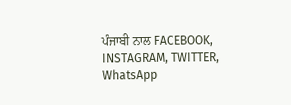ਪੰਜਾਬੀ ਨਾਲ FACEBOOK, INSTAGRAM, TWITTER, WhatsApp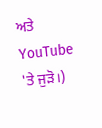ਅਤੇ YouTube 'ਤੇ ਜੁੜੋ।)